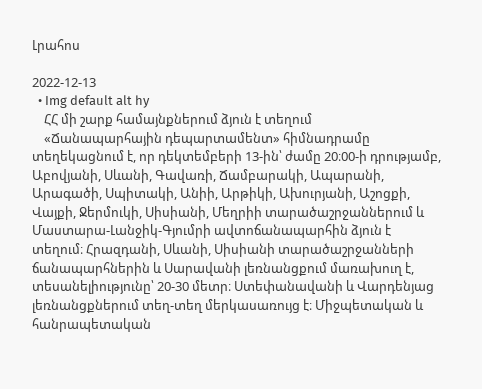Լրահոս

2022-12-13
  • Img default alt hy
    ՀՀ մի շարք համայնքներում ձյուն է տեղում
    «Ճանապարհային դեպարտամենտ» հիմնադրամը տեղեկացնում է, որ դեկտեմբերի 13-ին՝ ժամը 20։00-ի դրությամբ, Աբովյանի, Սևանի, Գավառի, Ճամբարակի, Ապարանի, Արագածի, Սպիտակի, Անիի, Արթիկի, Ախուրյանի, Աշոցքի, Վայքի, Ջերմուկի, Սիսիանի, Մեղրիի տարածաշրջաններում և Մաստարա-Լանջիկ-Գյումրի ավտոճանապարհին ձյուն է տեղում։ Հրազդանի, Սևանի, Սիսիանի տարածաշրջանների ճանապարհներին և Սարավանի լեռնանցքում մառախուղ է, տեսանելիությունը՝ 20-30 մետր։ Ստեփանավանի և Վարդենյաց լեռնանցքներում տեղ-տեղ մերկասառույց է։ Միջպետական և հանրապետական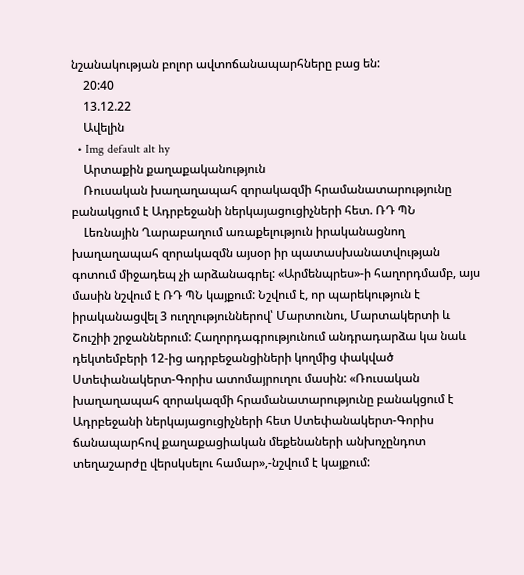նշանակության բոլոր ավտոճանապարհները բաց են:
    20:40
    13.12.22
    Ավելին
  • Img default alt hy
    Արտաքին քաղաքականություն
    Ռուսական խաղաղապահ զորակազմի հրամանատարությունը բանակցում է Ադրբեջանի ներկայացուցիչների հետ. ՌԴ ՊՆ
    Լեռնային Ղարաբաղում առաքելություն իրականացնող խաղաղապահ զորակազմն այսօր իր պատասխանատվության գոտում միջադեպ չի արձանագրել: «Արմենպրես»-ի հաղորդմամբ, այս մասին նշվում է ՌԴ ՊՆ կայքում: Նշվում է, որ պարեկություն է իրականացվել 3 ուղղություններով՝ Մարտունու, Մարտակերտի և Շուշիի շրջաններում: Հաղորդագրությունում անդրադարձա կա նաև դեկտեմբերի 12-ից ադրբեջանցիների կողմից փակված Ստեփանակերտ-Գորիս ատոմայրուղու մասին: «Ռուսական խաղաղապահ զորակազմի հրամանատարությունը բանակցում է Ադրբեջանի ներկայացուցիչների հետ Ստեփանակերտ-Գորիս ճանապարհով քաղաքացիական մեքենաների անխոչընդոտ տեղաշարժը վերսկսելու համար»,-նշվում է կայքում: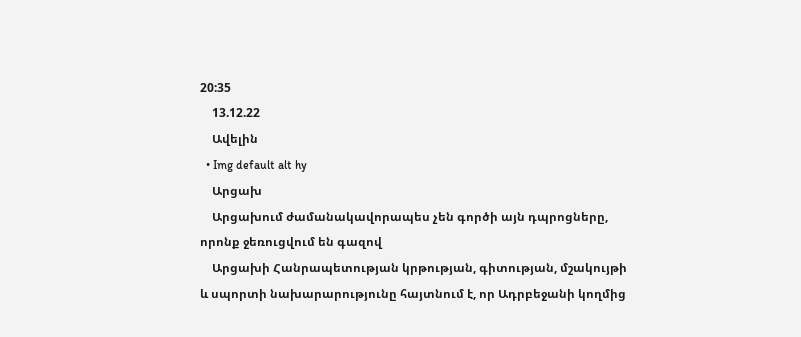20:35
    13.12.22
    Ավելին
  • Img default alt hy
    Արցախ
    Արցախում ժամանակավորապես չեն գործի այն դպրոցները, որոնք ջեռուցվում են գազով
    Արցախի Հանրապետության կրթության, գիտության, մշակույթի և սպորտի նախարարությունը հայտնում է, որ Ադրբեջանի կողմից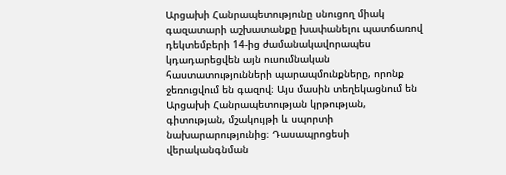Արցախի Հանրապետությունը սնուցող միակ գազատարի աշխատանքը խափանելու պատճառով դեկտեմբերի 14-ից ժամանակավորապես կդադարեցվեն այն ուսումնական հաստատությունների պարապմունքները, որոնք ջեռուցվում են գազով։ Այս մասին տեղեկացնում են Արցախի Հանրապետության կրթության, գիտության, մշակույթի և սպորտի նախարարությունից։ Դասապրոցեսի վերականգնման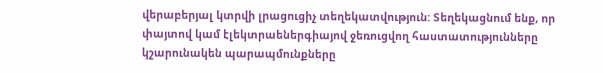վերաբերյալ կտրվի լրացուցիչ տեղեկատվություն: Տեղեկացնում ենք, որ փայտով կամ էլեկտրաեներգիայով ջեռուցվող հաստատությունները կշարունակեն պարապմունքները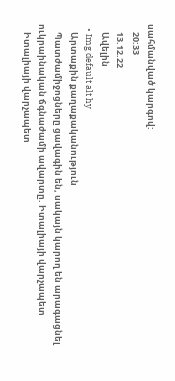սահմանված կարգով:
    20:33
    13.12.22
    Ավելին
  • Img default alt hy
    Արտաքին քաղաքականություն
    Պատժամիջոցները ցավագին են, սակայն կարող են արագացնել ուկրաինական ճգնաժամի ավարտը. Իտալիայի վարչապետ
    Իտալիայի վարչապետ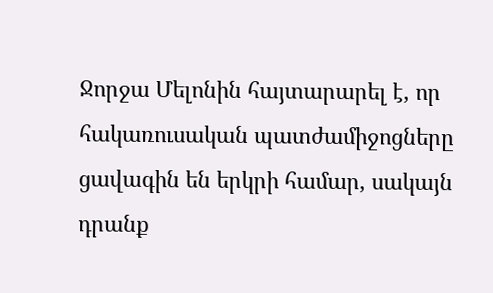Ջորջա Մելոնին հայտարարել է, որ հակառուսական պատժամիջոցները ցավագին են երկրի համար, սակայն դրանք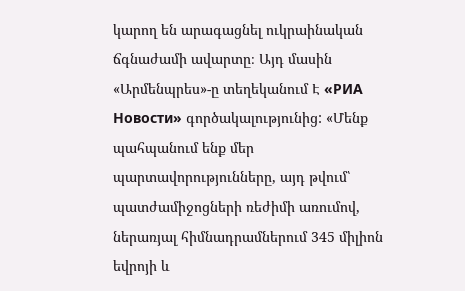կարող են արագացնել ուկրաինական ճգնաժամի ավարտը։ Այդ մասին «Արմենպրես»-ը տեղեկանում Է «РИА Новости» գործակալությունից: «Մենք պահպանում ենք մեր պարտավորությունները, այդ թվում՝ պատժամիջոցների ռեժիմի առումով, ներառյալ հիմնադրամներում 345 միլիոն եվրոյի և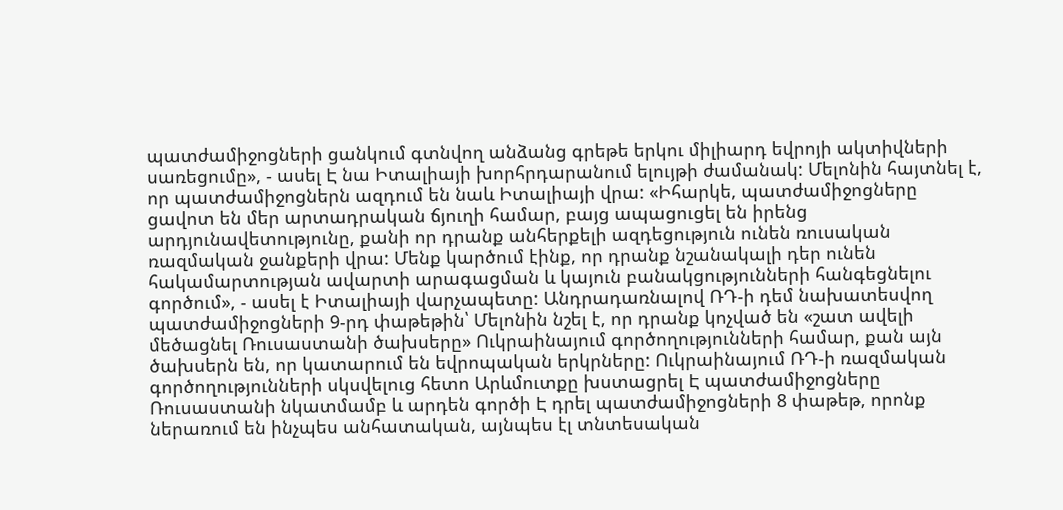պատժամիջոցների ցանկում գտնվող անձանց գրեթե երկու միլիարդ եվրոյի ակտիվների սառեցումը», - ասել Է նա Իտալիայի խորհրդարանում ելույթի ժամանակ: Մելոնին հայտնել է, որ պատժամիջոցներն ազդում են նաև Իտալիայի վրա: «Իհարկե, պատժամիջոցները ցավոտ են մեր արտադրական ճյուղի համար, բայց ապացուցել են իրենց արդյունավետությունը, քանի որ դրանք անհերքելի ազդեցություն ունեն ռուսական ռազմական ջանքերի վրա: Մենք կարծում էինք, որ դրանք նշանակալի դեր ունեն հակամարտության ավարտի արագացման և կայուն բանակցությունների հանգեցնելու գործում», - ասել է Իտալիայի վարչապետը: Անդրադառնալով ՌԴ-ի դեմ նախատեսվող պատժամիջոցների 9-րդ փաթեթին՝ Մելոնին նշել է, որ դրանք կոչված են «շատ ավելի մեծացնել Ռուսաստանի ծախսերը» Ուկրաինայում գործողությունների համար, քան այն ծախսերն են, որ կատարում են եվրոպական երկրները: Ուկրաինայում ՌԴ-ի ռազմական գործողությունների սկսվելուց հետո Արևմուտքը խստացրել Է պատժամիջոցները Ռուսաստանի նկատմամբ և արդեն գործի Է դրել պատժամիջոցների 8 փաթեթ, որոնք ներառում են ինչպես անհատական, այնպես էլ տնտեսական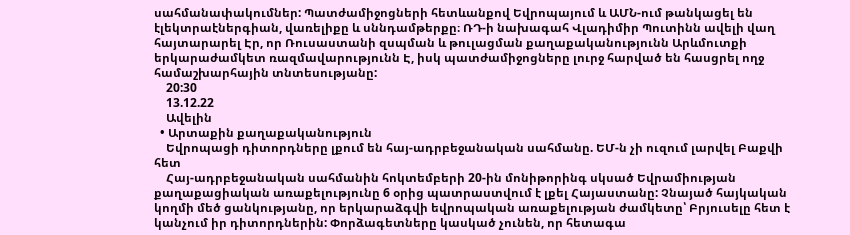սահմանափակումներ: Պատժամիջոցների հետևանքով Եվրոպայում և ԱՄՆ-ում թանկացել են էլեկտրաէներգիան, վառելիքը և սննդամթերքը։ ՌԴ-ի նախագահ Վլադիմիր Պուտինն ավելի վաղ հայտարարել Էր, որ Ռուսաստանի զսպման և թուլացման քաղաքականությունն Արևմուտքի երկարաժամկետ ռազմավարությունն Է, իսկ պատժամիջոցները լուրջ հարված են հասցրել ողջ համաշխարհային տնտեսությանը:
    20:30
    13.12.22
    Ավելին
  • Արտաքին քաղաքականություն
    Եվրոպացի դիտորդները լքում են հայ-ադրբեջանական սահմանը. ԵՄ-ն չի ուզում լարվել Բաքվի հետ
    Հայ-ադրբեջանական սահմանին հոկտեմբերի 20-ին մոնիթորինգ սկսած Եվրամիության քաղաքացիական առաքելությունը 6 օրից պատրաստվում է լքել Հայաստանը: Չնայած հայկական կողմի մեծ ցանկությանը, որ երկարաձգվի եվրոպական առաքելության ժամկետը՝ Բրյուսելը հետ է կանչում իր դիտորդներին: Փորձագետները կասկած չունեն, որ հետագա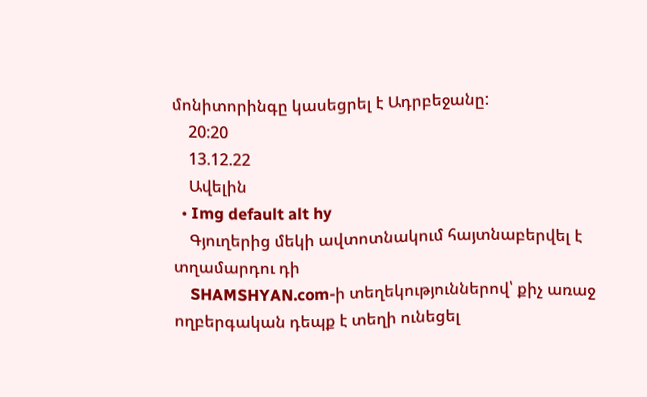մոնիտորինգը կասեցրել է Ադրբեջանը:
    20:20
    13.12.22
    Ավելին
  • Img default alt hy
    Գյուղերից մեկի ավտոտնակում հայտնաբերվել է տղամարդու դի
    SHAMSHYAN.com-ի տեղեկություններով՝ քիչ առաջ ողբերգական դեպք է տեղի ունեցել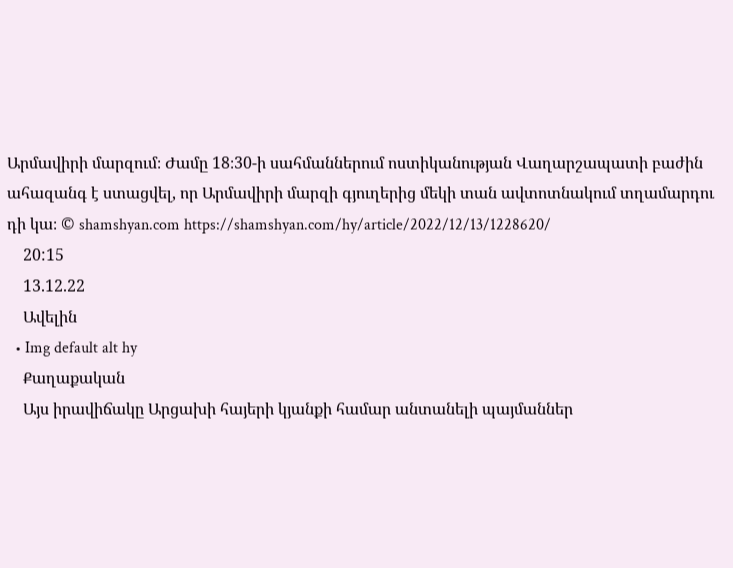Արմավիրի մարզում։ Ժամը 18։30-ի սահմաններում ոստիկանության Վաղարշապատի բաժին ահազանգ է ստացվել, որ Արմավիրի մարզի գյուղերից մեկի տան ավտոտնակում տղամարդու դի կա։ © shamshyan.com https://shamshyan.com/hy/article/2022/12/13/1228620/
    20:15
    13.12.22
    Ավելին
  • Img default alt hy
    Քաղաքական
    Այս իրավիճակը Արցախի հայերի կյանքի համար անտանելի պայմաններ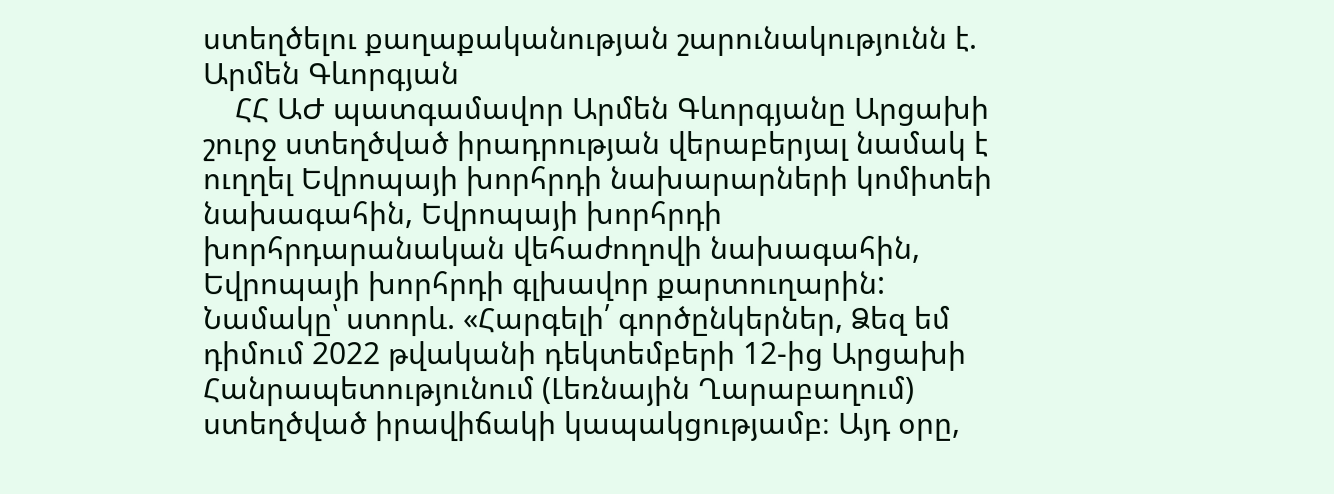ստեղծելու քաղաքականության շարունակությունն է. Արմեն Գևորգյան
    ՀՀ ԱԺ պատգամավոր Արմեն Գևորգյանը Արցախի շուրջ ստեղծված իրադրության վերաբերյալ նամակ է ուղղել Եվրոպայի խորհրդի նախարարների կոմիտեի նախագահին, Եվրոպայի խորհրդի խորհրդարանական վեհաժողովի նախագահին, Եվրոպայի խորհրդի գլխավոր քարտուղարին: Նամակը՝ ստորև. «Հարգելի՛ գործընկերներ, Ձեզ եմ դիմում 2022 թվականի դեկտեմբերի 12-ից Արցախի Հանրապետությունում (Լեռնային Ղարաբաղում) ստեղծված իրավիճակի կապակցությամբ։ Այդ օրը,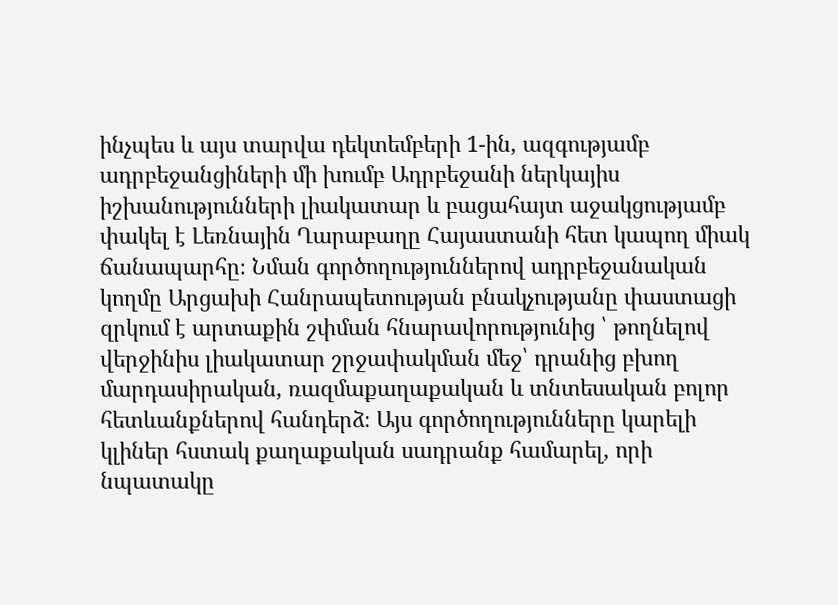ինչպես և այս տարվա դեկտեմբերի 1-ին, ազգությամբ ադրբեջանցիների մի խումբ Ադրբեջանի ներկայիս իշխանությունների լիակատար և բացահայտ աջակցությամբ փակել է Լեռնային Ղարաբաղը Հայաստանի հետ կապող միակ ճանապարհը։ Նման գործողություններով ադրբեջանական կողմը Արցախի Հանրապետության բնակչությանը փաստացի զրկում է արտաքին շփման հնարավորությունից ՝ թողնելով վերջինիս լիակատար շրջափակման մեջ՝ դրանից բխող մարդասիրական, ռազմաքաղաքական և տնտեսական բոլոր հետևանքներով հանդերձ։ Այս գործողությունները կարելի կլիներ հստակ քաղաքական սադրանք համարել, որի նպատակը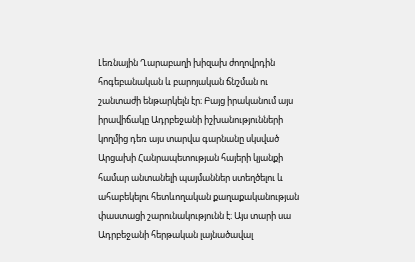Լեռնային Ղարաբաղի խիզախ ժողովրդին հոգեբանական և բարոյական ճնշման ու շանտաժի ենթարկելն էր։ Բայց իրականում այս իրավիճակը Ադրբեջանի իշխանությունների կողմից դեռ այս տարվա գարնանը սկսված Արցախի Հանրապետության հայերի կյանքի համար անտանելի պայմաններ ստեղծելու և ահաբեկելու հետևողական քաղաքականության փաստացի շարունակությունն է։ Այս տարի սա Ադրբեջանի հերթական լայնածավալ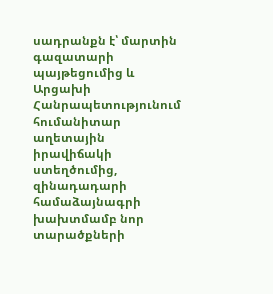սադրանքն է՝ մարտին գազատարի պայթեցումից և Արցախի Հանրապետությունում հումանիտար աղետային իրավիճակի ստեղծումից, զինադադարի համաձայնագրի խախտմամբ նոր տարածքների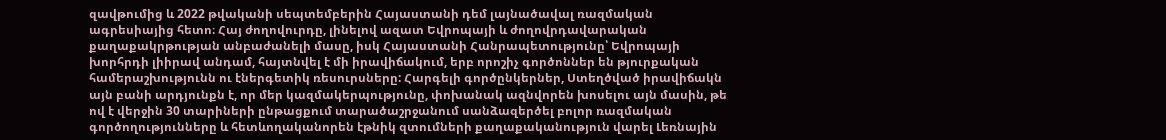զավթումից և 2022 թվականի սեպտեմբերին Հայաստանի դեմ լայնածավալ ռազմական ագրեսիայից հետո։ Հայ ժողովուրդը, լինելով ազատ Եվրոպայի և ժողովրդավարական քաղաքակրթության անբաժանելի մասը, իսկ Հայաստանի Հանրապետությունը՝ Եվրոպայի խորհրդի լիիրավ անդամ, հայտնվել է մի իրավիճակում, երբ որոշիչ գործոններ են թյուրքական համերաշխությունն ու էներգետիկ ռեսուրսները: Հարգելի գործընկերներ, Ստեղծված իրավիճակն այն բանի արդյունքն է, որ մեր կազմակերպությունը, փոխանակ ազնվորեն խոսելու այն մասին, թե ով է վերջին 30 տարիների ընթացքում տարածաշրջանում սանձազերծել բոլոր ռազմական գործողությունները և հետևողականորեն էթնիկ զտումների քաղաքականություն վարել Լեռնային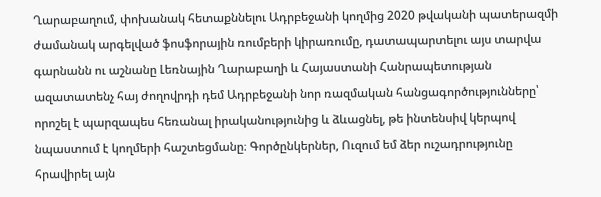Ղարաբաղում, փոխանակ հետաքննելու Ադրբեջանի կողմից 2020 թվականի պատերազմի ժամանակ արգելված ֆոսֆորային ռումբերի կիրառումը, դատապարտելու այս տարվա գարնանն ու աշնանը Լեռնային Ղարաբաղի և Հայաստանի Հանրապետության ազատատենչ հայ ժողովրդի դեմ Ադրբեջանի նոր ռազմական հանցագործությունները՝ որոշել է պարզապես հեռանալ իրականությունից և ձևացնել, թե ինտենսիվ կերպով նպաստում է կողմերի հաշտեցմանը։ Գործընկերներ, Ուզում եմ ձեր ուշադրությունը հրավիրել այն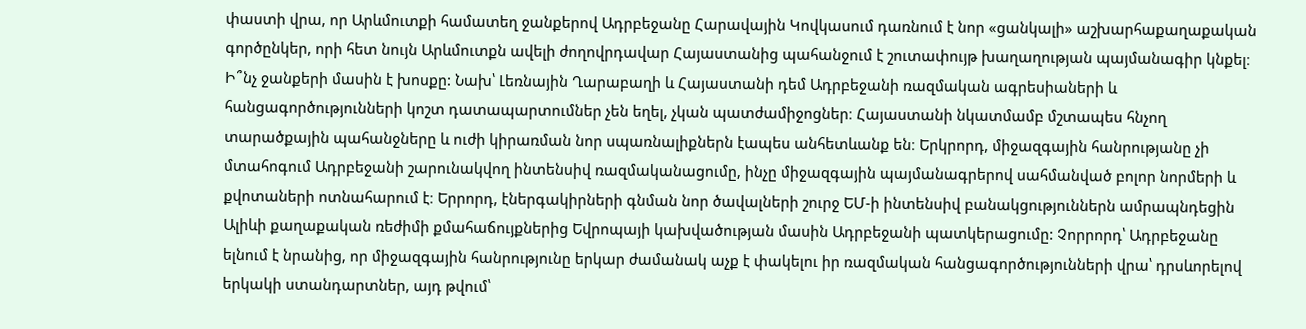փաստի վրա, որ Արևմուտքի համատեղ ջանքերով Ադրբեջանը Հարավային Կովկասում դառնում է նոր «ցանկալի» աշխարհաքաղաքական գործընկեր, որի հետ նույն Արևմուտքն ավելի ժողովրդավար Հայաստանից պահանջում է շուտափույթ խաղաղության պայմանագիր կնքել։ Ի՞նչ ջանքերի մասին է խոսքը: Նախ՝ Լեռնային Ղարաբաղի և Հայաստանի դեմ Ադրբեջանի ռազմական ագրեսիաների և հանցագործությունների կոշտ դատապարտումներ չեն եղել, չկան պատժամիջոցներ։ Հայաստանի նկատմամբ մշտապես հնչող տարածքային պահանջները և ուժի կիրառման նոր սպառնալիքներն էապես անհետևանք են։ Երկրորդ, միջազգային հանրությանը չի մտահոգում Ադրբեջանի շարունակվող ինտենսիվ ռազմականացումը, ինչը միջազգային պայմանագրերով սահմանված բոլոր նորմերի և քվոտաների ոտնահարում է։ Երրորդ, էներգակիրների գնման նոր ծավալների շուրջ ԵՄ-ի ինտենսիվ բանակցություններն ամրապնդեցին Ալիևի քաղաքական ռեժիմի քմահաճույքներից Եվրոպայի կախվածության մասին Ադրբեջանի պատկերացումը: Չորրորդ՝ Ադրբեջանը ելնում է նրանից, որ միջազգային հանրությունը երկար ժամանակ աչք է փակելու իր ռազմական հանցագործությունների վրա՝ դրսևորելով երկակի ստանդարտներ, այդ թվում՝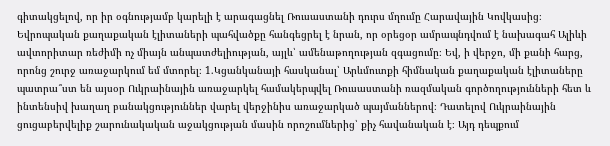գիտակցելով, որ իր օգնությամբ կարելի է արագացնել Ռուսաստանի դուրս մղումը Հարավային Կովկասից։ Եվրոպական քաղաքական էլիտաների պահվածքը հանգեցրել է նրան, որ օրեցօր ամրապնդվում է նախագահ Ալիևի ավտորիտար ռեժիմի ոչ միայն անպատժելիության, այլև՝ ամենաթողության զգացումը։ Եվ, ի վերջո, մի քանի հարց, որոնց շուրջ առաջարկում եմ մտորել։ 1.Կցանկանայի հասկանալ՝ Արևմուտքի հիմնական քաղաքական էլիտաները պատրա՞ստ են այսօր Ուկրաինային առաջարկել համակերպվել Ռուսաստանի ռազմական գործողությունների հետ և ինտենսիվ խաղաղ բանակցություններ վարել վերջինիս առաջարկած պայմաններով։ Դատելով Ուկրաինային ցուցաբերվելիք շարունակական աջակցության մասին որոշումներից՝ քիչ հավանական է։ Այդ դեպքում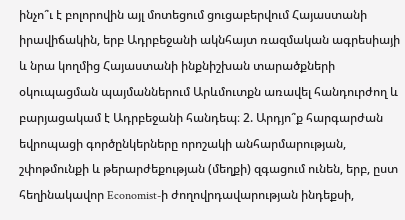ինչո՞ւ է բոլորովին այլ մոտեցում ցուցաբերվում Հայաստանի իրավիճակին, երբ Ադրբեջանի ակնհայտ ռազմական ագրեսիայի և նրա կողմից Հայաստանի ինքնիշխան տարածքների օկուպացման պայմաններում Արևմուտքն առավել հանդուրժող և բարյացակամ է Ադրբեջանի հանդեպ։ 2. Արդյո՞ք հարգարժան եվրոպացի գործընկերները որոշակի անհարմարության, շփոթմունքի և թերարժեքության (մեղքի) զգացում ունեն, երբ, ըստ հեղինակավոր Economist-ի ժողովրդավարության ինդեքսի,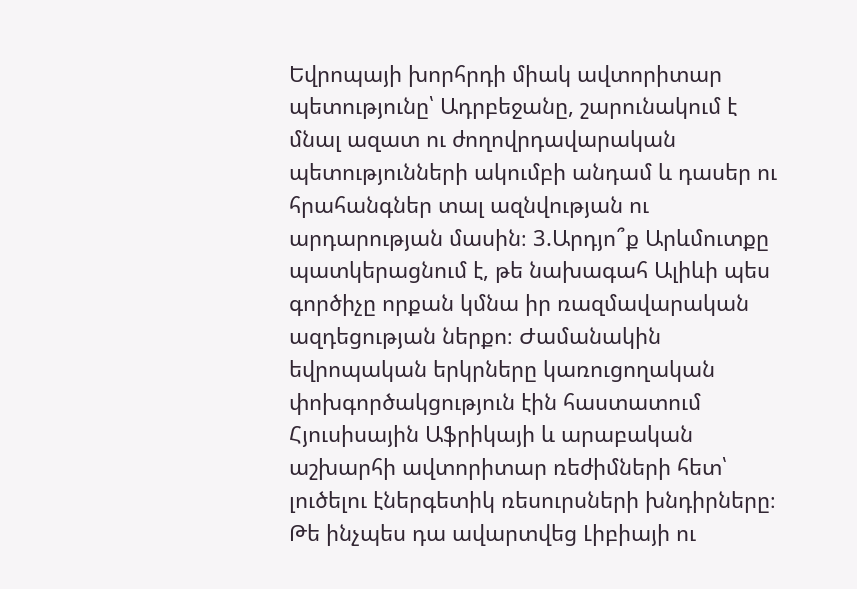Եվրոպայի խորհրդի միակ ավտորիտար պետությունը՝ Ադրբեջանը, շարունակում է մնալ ազատ ու ժողովրդավարական պետությունների ակումբի անդամ և դասեր ու հրահանգներ տալ ազնվության ու արդարության մասին։ 3.Արդյո՞ք Արևմուտքը պատկերացնում է, թե նախագահ Ալիևի պես գործիչը որքան կմնա իր ռազմավարական ազդեցության ներքո։ Ժամանակին եվրոպական երկրները կառուցողական փոխգործակցություն էին հաստատում Հյուսիսային Աֆրիկայի և արաբական աշխարհի ավտորիտար ռեժիմների հետ՝ լուծելու էներգետիկ ռեսուրսների խնդիրները։ Թե ինչպես դա ավարտվեց Լիբիայի ու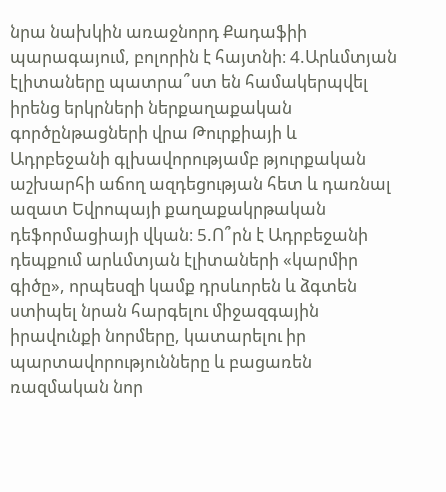նրա նախկին առաջնորդ Քադաֆիի պարագայում, բոլորին է հայտնի։ 4.Արևմտյան էլիտաները պատրա՞ստ են համակերպվել իրենց երկրների ներքաղաքական գործընթացների վրա Թուրքիայի և Ադրբեջանի գլխավորությամբ թյուրքական աշխարհի աճող ազդեցության հետ և դառնալ ազատ Եվրոպայի քաղաքակրթական դեֆորմացիայի վկան։ 5.Ո՞րն է Ադրբեջանի դեպքում արևմտյան էլիտաների «կարմիր գիծը», որպեսզի կամք դրսևորեն և ձգտեն ստիպել նրան հարգելու միջազգային իրավունքի նորմերը, կատարելու իր պարտավորությունները և բացառեն ռազմական նոր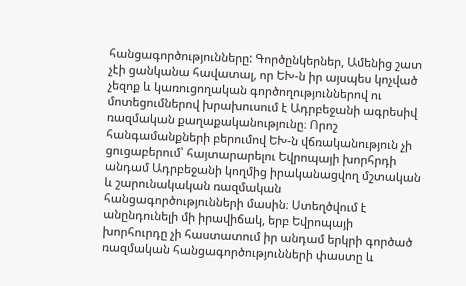հանցագործությունները: Գործընկերներ, Ամենից շատ չէի ցանկանա հավատալ, որ ԵԽ-ն իր այսպես կոչված չեզոք և կառուցողական գործողություններով ու մոտեցումներով խրախուսում է Ադրբեջանի ագրեսիվ ռազմական քաղաքականությունը։ Որոշ հանգամանքների բերումով ԵԽ-ն վճռականություն չի ցուցաբերում՝ հայտարարելու Եվրոպայի խորհրդի անդամ Ադրբեջանի կողմից իրականացվող մշտական և շարունակական ռազմական հանցագործությունների մասին։ Ստեղծվում է անընդունելի մի իրավիճակ, երբ Եվրոպայի խորհուրդը չի հաստատում իր անդամ երկրի գործած ռազմական հանցագործությունների փաստը և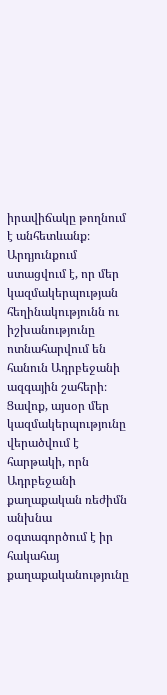իրավիճակը թողնում է անհետևանք։ Արդյունքում ստացվում է, որ մեր կազմակերպության հեղինակությունն ու իշխանությունը ոտնահարվում են հանուն Ադրբեջանի ազգային շահերի։ Ցավոք, այսօր մեր կազմակերպությունը վերածվում է հարթակի, որն Ադրբեջանի քաղաքական ռեժիմն անխնա օգտագործում է իր հակահայ քաղաքականությունը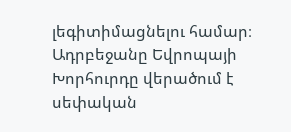լեգիտիմացնելու համար։ Ադրբեջանը Եվրոպայի Խորհուրդը վերածում է սեփական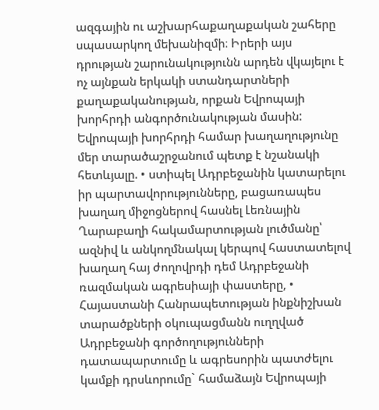ազգային ու աշխարհաքաղաքական շահերը սպասարկող մեխանիզմի։ Իրերի այս դրության շարունակությունն արդեն վկայելու է ոչ այնքան երկակի ստանդարտների քաղաքականության, որքան Եվրոպայի խորհրդի անգործունակության մասին: Եվրոպայի խորհրդի համար խաղաղությունը մեր տարածաշրջանում պետք է նշանակի հետևյալը. • ստիպել Ադրբեջանին կատարելու իր պարտավորությունները, բացառապես խաղաղ միջոցներով հասնել Լեռնային Ղարաբաղի հակամարտության լուծմանը՝ ազնիվ և անկողմնակալ կերպով հաստատելով խաղաղ հայ ժողովրդի դեմ Ադրբեջանի ռազմական ագրեսիայի փաստերը, • Հայաստանի Հանրապետության ինքնիշխան տարածքների օկուպացմանն ուղղված Ադրբեջանի գործողությունների դատապարտումը և ագրեսորին պատժելու կամքի դրսևորումը` համաձայն Եվրոպայի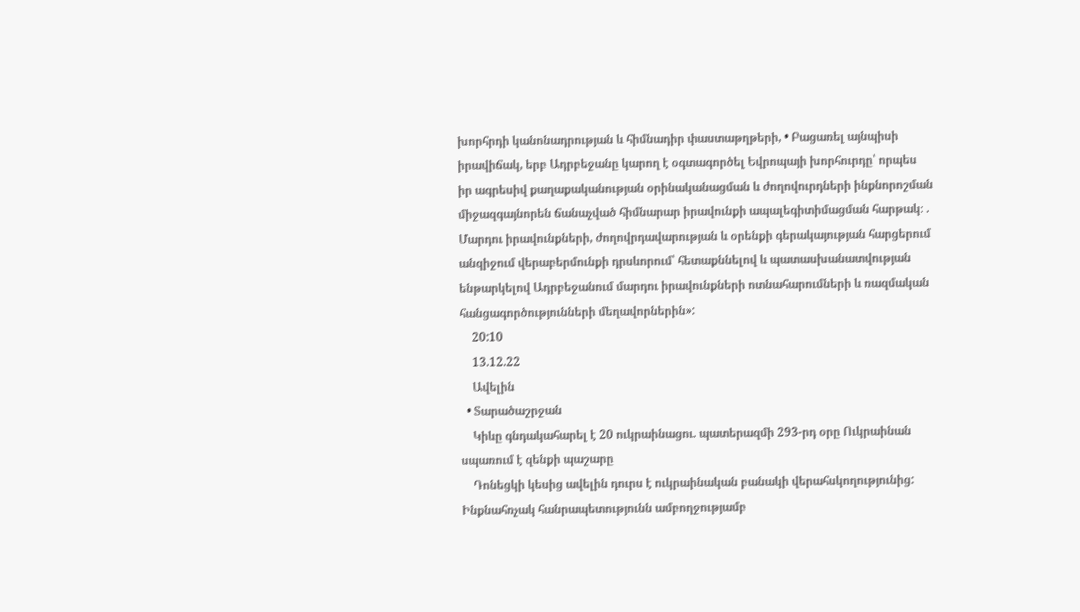խորհրդի կանոնադրության և հիմնադիր փաստաթղթերի, • Բացառել այնպիսի իրավիճակ, երբ Ադրբեջանը կարող է օգտագործել Եվրոպայի խորհուրդը՝ որպես իր ագրեսիվ քաղաքականության օրինականացման և ժողովուրդների ինքնորոշման միջազգայնորեն ճանաչված հիմնարար իրավունքի ապալեգիտիմացման հարթակ։ . Մարդու իրավունքների, ժողովրդավարության և օրենքի գերակայության հարցերում անզիջում վերաբերմունքի դրսևորում՝ հետաքննելով և պատասխանատվության ենթարկելով Ադրբեջանում մարդու իրավունքների ոտնահարումների և ռազմական հանցագործությունների մեղավորներին»:
    20:10
    13.12.22
    Ավելին
  • Տարածաշրջան
    Կիևը գնդակահարել է 20 ուկրաինացու. պատերազմի 293-րդ օրը Ուկրաինան սպառում է զենքի պաշարը
    Դոնեցկի կեսից ավելին դուրս է ուկրաինական բանակի վերահսկողությունից: Ինքնահռչակ հանրապետությունն ամբողջությամբ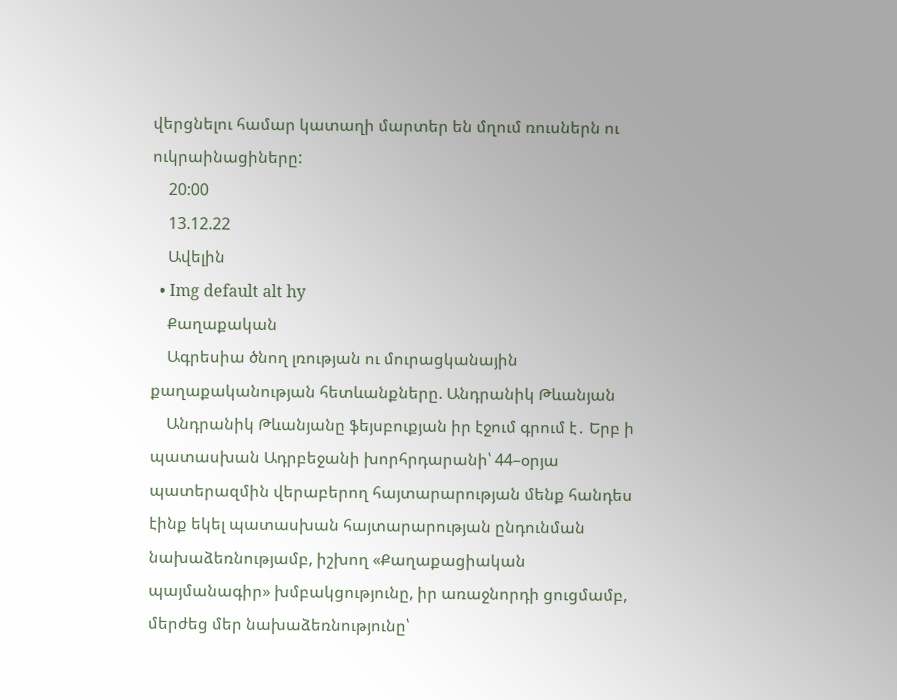վերցնելու համար կատաղի մարտեր են մղում ռուսներն ու ուկրաինացիները:
    20:00
    13.12.22
    Ավելին
  • Img default alt hy
    Քաղաքական
    Ագրեսիա ծնող լռության ու մուրացկանային քաղաքականության հետևանքները. Անդրանիկ Թևանյան
    Անդրանիկ Թևանյանը ֆեյսբուքյան իր էջում գրում է․ Երբ ի պատասխան Ադրբեջանի խորհրդարանի՝ 44–օրյա պատերազմին վերաբերող հայտարարության մենք հանդես էինք եկել պատասխան հայտարարության ընդունման նախաձեռնությամբ, իշխող «Քաղաքացիական պայմանագիր» խմբակցությունը, իր առաջնորդի ցուցմամբ, մերժեց մեր նախաձեռնությունը՝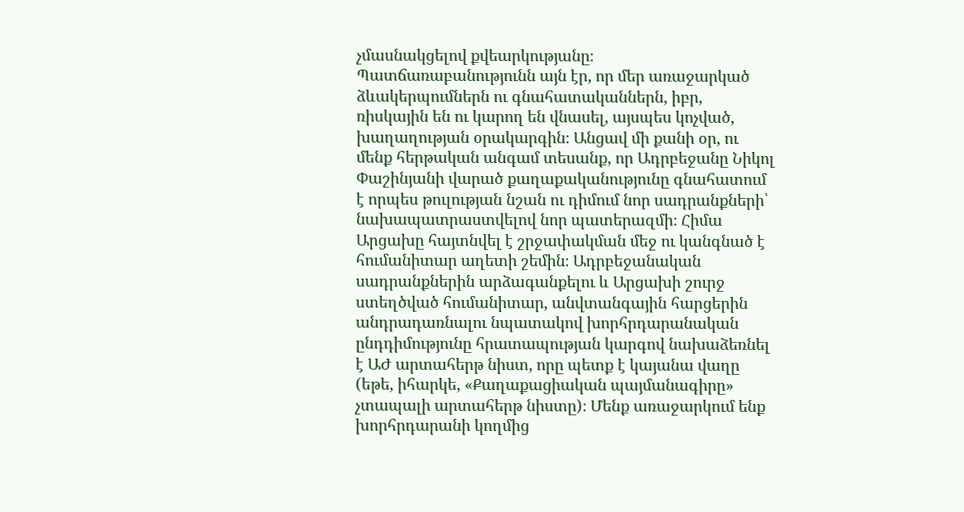չմասնակցելով քվեարկությանը։ Պատճառաբանությունն այն էր, որ մեր առաջարկած ձևակերպումներն ու գնահատականներն, իբր, ռիսկային են ու կարող են վնասել, այսպես կոչված, խաղաղության օրակարգին։ Անցավ մի քանի օր, ու մենք հերթական անգամ տեսանք, որ Ադրբեջանը Նիկոլ Փաշինյանի վարած քաղաքականությունը գնահատում է որպես թուլության նշան ու դիմում նոր սադրանքների՝ նախապատրաստվելով նոր պատերազմի։ Հիմա Արցախը հայտնվել է շրջափակման մեջ ու կանգնած է հումանիտար աղետի շեմին։ Ադրբեջանական սադրանքներին արձագանքելու և Արցախի շուրջ ստեղծված հումանիտար, անվտանգային հարցերին անդրադառնալու նպատակով խորհրդարանական ընդդիմությունը հրատապության կարգով նախաձեռնել է ԱԺ արտահերթ նիստ, որը պետք է կայանա վաղը (եթե, իհարկե, «Քաղաքացիական պայմանագիրը» չտապալի արտահերթ նիստը)։ Մենք առաջարկում ենք խորհրդարանի կողմից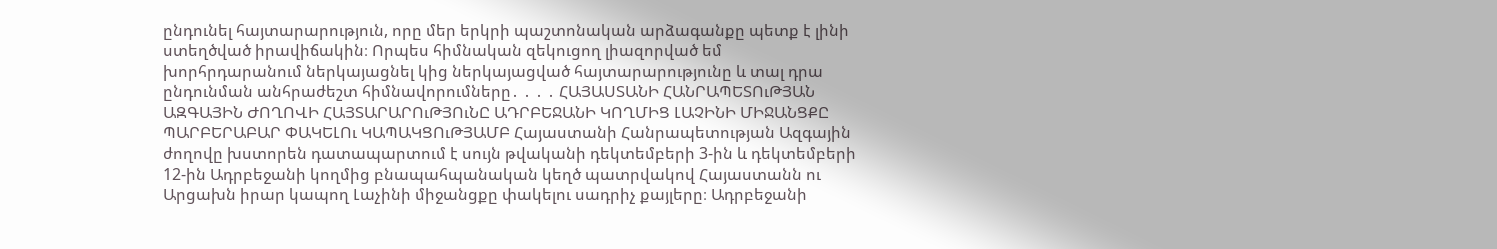ընդունել հայտարարություն, որը մեր երկրի պաշտոնական արձագանքը պետք է լինի ստեղծված իրավիճակին։ Որպես հիմնական զեկուցող լիազորված եմ խորհրդարանում ներկայացնել կից ներկայացված հայտարարությունը և տալ դրա ընդունման անհրաժեշտ հիմնավորումները․ ․ ․ ․ ՀԱՅԱՍՏԱՆԻ ՀԱՆՐԱՊԵՏՈւԹՅԱՆ ԱԶԳԱՅԻՆ ԺՈՂՈՎԻ ՀԱՅՏԱՐԱՐՈւԹՅՈւՆԸ ԱԴՐԲԵՋԱՆԻ ԿՈՂՄԻՑ ԼԱՉԻՆԻ ՄԻՋԱՆՑՔԸ ՊԱՐԲԵՐԱԲԱՐ ՓԱԿԵԼՈւ ԿԱՊԱԿՑՈւԹՅԱՄԲ Հայաստանի Հանրապետության Ազգային ժողովը խստորեն դատապարտում է սույն թվականի դեկտեմբերի 3-ին և դեկտեմբերի 12-ին Ադրբեջանի կողմից բնապահպանական կեղծ պատրվակով Հայաստանն ու Արցախն իրար կապող Լաչինի միջանցքը փակելու սադրիչ քայլերը։ Ադրբեջանի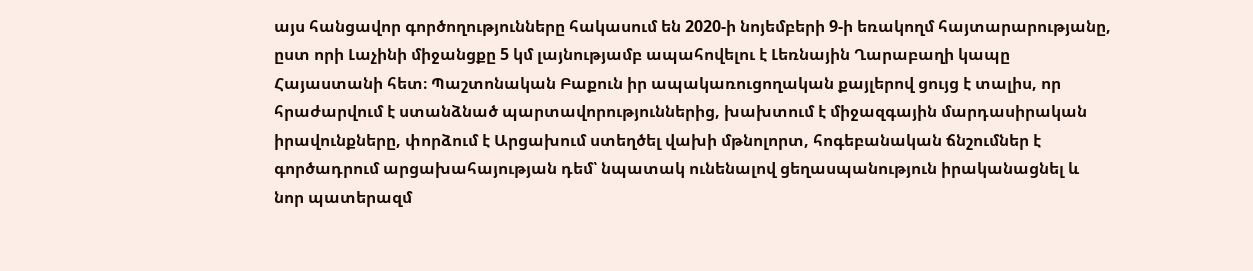այս հանցավոր գործողությունները հակասում են 2020-ի նոյեմբերի 9-ի եռակողմ հայտարարությանը, ըստ որի Լաչինի միջանցքը 5 կմ լայնությամբ ապահովելու է Լեռնային Ղարաբաղի կապը Հայաստանի հետ։ Պաշտոնական Բաքուն իր ապակառուցողական քայլերով ցույց է տալիս, որ հրաժարվում է ստանձնած պարտավորություններից, խախտում է միջազգային մարդասիրական իրավունքները, փորձում է Արցախում ստեղծել վախի մթնոլորտ, հոգեբանական ճնշումներ է գործադրում արցախահայության դեմ՝ նպատակ ունենալով ցեղասպանություն իրականացնել և նոր պատերազմ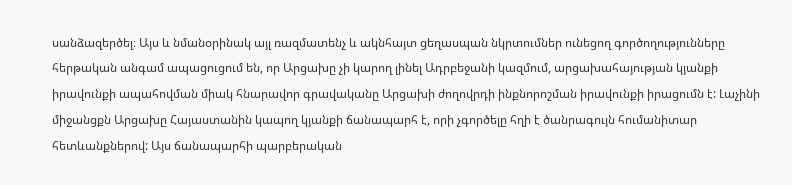սանձազերծել։ Այս և նմանօրինակ այլ ռազմատենչ և ակնհայտ ցեղասպան նկրտումներ ունեցող գործողությունները հերթական անգամ ապացուցում են, որ Արցախը չի կարող լինել Ադրբեջանի կազմում, արցախահայության կյանքի իրավունքի ապահովման միակ հնարավոր գրավականը Արցախի ժողովրդի ինքնորոշման իրավունքի իրացումն է: Լաչինի միջանցքն Արցախը Հայաստանին կապող կյանքի ճանապարհ է, որի չգործելը հղի է ծանրագույն հումանիտար հետևանքներով: Այս ճանապարհի պարբերական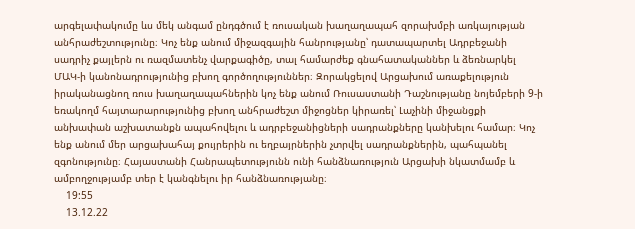արգելափակումը ևս մեկ անգամ ընդգծում է ռուսական խաղաղապահ զորախմբի առկայության անհրաժեշտությունը։ Կոչ ենք անում միջազգային հանրությանը՝ դատապարտել Ադրբեջանի սադրիչ քայլերն ու ռազմատենչ վարքագիծը, տալ համարժեք գնահատականներ և ձեռնարկել ՄԱԿ-ի կանոնադրությունից բխող գործողություններ։ Զորակցելով Արցախում առաքելություն իրականացնող ռուս խաղաղապահներին կոչ ենք անում Ռուսաստանի Դաշնությանը նոյեմբերի 9-ի եռակողմ հայտարարությունից բխող անհրաժեշտ միջոցներ կիրառել՝ Լաչինի միջանցքի անխափան աշխատանքն ապահովելու և ադրբեջանիցների սադրանքները կանխելու համար։ Կոչ ենք անում մեր արցախահայ քույրերին ու եղբայրներին չտրվել սադրանքներին, պահպանել զգոնությունը։ Հայաստանի Հանրապետությունն ունի հանձնառություն Արցախի նկատմամբ և ամբողջությամբ տեր է կանգնելու իր հանձնառությանը։
    19:55
    13.12.22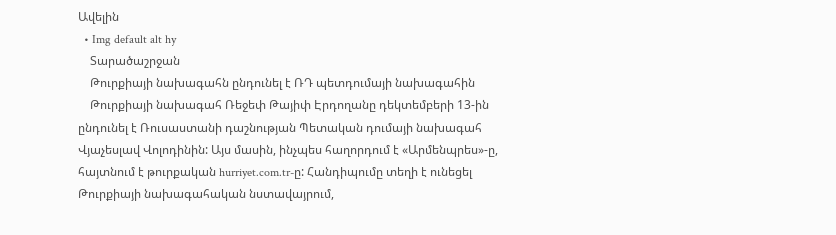Ավելին
  • Img default alt hy
    Տարածաշրջան
    Թուրքիայի նախագահն ընդունել է ՌԴ պետդումայի նախագահին
    Թուրքիայի նախագահ Ռեջեփ Թայիփ Էրդողանը դեկտեմբերի 13-ին ընդունել է Ռուսաստանի դաշնության Պետական դումայի նախագահ Վյաչեսլավ Վոլոդինին: Այս մասին, ինչպես հաղորդում է «Արմենպրես»-ը, հայտնում է թուրքական hurriyet.com.tr-ը: Հանդիպումը տեղի է ունեցել Թուրքիայի նախագահական նստավայրում,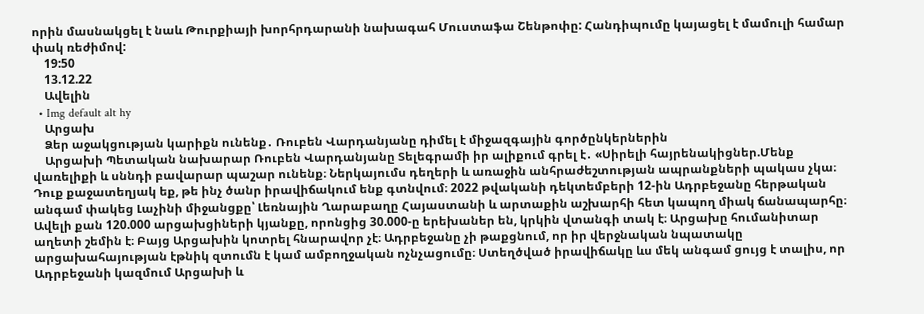որին մասնակցել է նաև Թուրքիայի խորհրդարանի նախագահ Մուստաֆա Շենթոփը: Հանդիպումը կայացել է մամուլի համար փակ ռեժիմով:
    19:50
    13.12.22
    Ավելին
  • Img default alt hy
    Արցախ
    Ձեր աջակցության կարիքն ունենք․ Ռուբեն Վարդանյանը դիմել է միջազգային գործընկերներին
    Արցախի Պետական նախարար Ռուբեն Վարդանյանը Տելեգրամի իր ալիքում գրել է․ «Սիրելի հայրենակիցներ.Մենք վառելիքի և սննդի բավարար պաշար ունենք։ Ներկայումս դեղերի և առաջին անհրաժեշտության ապրանքների պակաս չկա։ Դուք քաջատեղյակ եք, թե ինչ ծանր իրավիճակում ենք գտնվում։ 2022 թվականի դեկտեմբերի 12-ին Ադրբեջանը հերթական անգամ փակեց Լաչինի միջանցքը՝ Լեռնային Ղարաբաղը Հայաստանի և արտաքին աշխարհի հետ կապող միակ ճանապարհը։ Ավելի քան 120.000 արցախցիների կյանքը, որոնցից 30.000-ը երեխաներ են, կրկին վտանգի տակ է։ Արցախը հումանիտար աղետի շեմին է։ Բայց Արցախին կոտրել հնարավոր չէ։ Ադրբեջանը չի թաքցնում, որ իր վերջնական նպատակը արցախահայության էթնիկ զտումն է կամ ամբողջական ոչնչացումը։ Ստեղծված իրավիճակը ևս մեկ անգամ ցույց է տալիս, որ Ադրբեջանի կազմում Արցախի և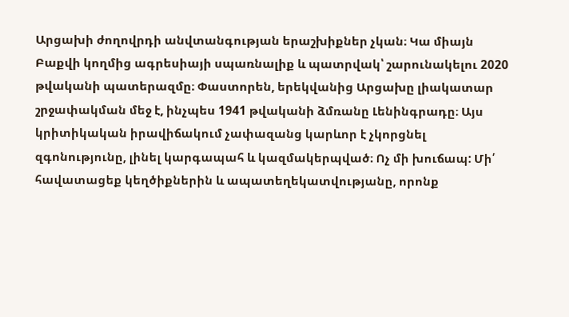Արցախի ժողովրդի անվտանգության երաշխիքներ չկան։ Կա միայն Բաքվի կողմից ագրեսիայի սպառնալիք և պատրվակ՝ շարունակելու 2020 թվականի պատերազմը։ Փաստորեն, երեկվանից Արցախը լիակատար շրջափակման մեջ է, ինչպես 1941 թվականի ձմռանը Լենինգրադը։ Այս կրիտիկական իրավիճակում չափազանց կարևոր է չկորցնել զգոնությունը, լինել կարգապահ և կազմակերպված։ Ոչ մի խուճապ: Մի՛ հավատացեք կեղծիքներին և ապատեղեկատվությանը, որոնք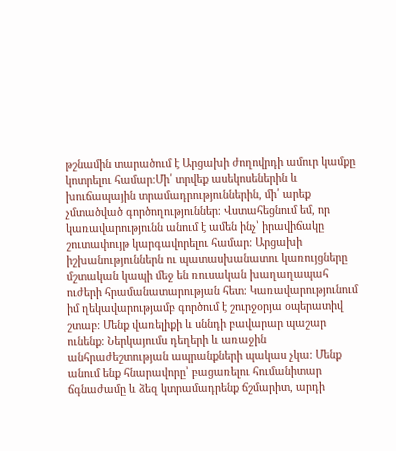թշնամին տարածում է Արցախի ժողովրդի ամուր կամքը կոտրելու համար։Մի՛ տրվեք ասեկոսեներին և խուճապային տրամադրություններին, մի՛ արեք չմտածված գործողություններ։ Վստահեցնում եմ, որ կառավարությունն անում է ամեն ինչ՝ իրավիճակը շուտափույթ կարգավորելու համար։ Արցախի իշխանություններն ու պատասխանատու կառույցները մշտական կապի մեջ են ռուսական խաղաղապահ ուժերի հրամանատարության հետ։ Կառավարությունում իմ ղեկավարությամբ գործում է շուրջօրյա օպերատիվ շտաբ։ Մենք վառելիքի և սննդի բավարար պաշար ունենք։ Ներկայումս դեղերի և առաջին անհրաժեշտության ապրանքների պակաս չկա։ Մենք անում ենք հնարավորը՝ բացառելու հումանիտար ճգնաժամը և ձեզ կտրամադրենք ճշմարիտ, արդի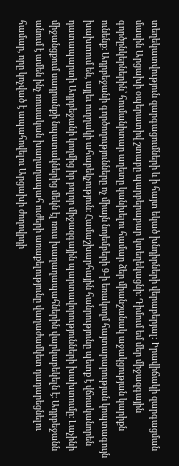տեղեկատվություն զարգացումների և ի հայտ եկած խնդիրների վերաբերյալ: Իրավիճակի զարգացման մասին Արցախի օպերատիվ շտաբը պարբերաբար կտեղեկացնի։ Դիմում եմ մեր միջազգային գործընկերներին՝ հումանիտար աղետը կանխելու համար ձեր միանշանակ աջակցության կարիքն ունենք։ Ադրբեջանի գործողությունները ոչ միայն նոյեմբերի 9-ի եռակողմ հայտարարության կոպտագույն խախտում են, այլեւ ուղղակի ահաբեկչություն։ Համաշխարհային հանրությունը պետք է վճռականորեն դատապարտի Ադրբեջանի կողմից իր բոլոր միջազգային պարտավորությունների խախտումը։ Լաչինի միջանցքում սադրանքի նպատակներից մեկն էլ ռուս խաղաղապահներին վարկաբեկելն է։ Ադրբեջանն անում է ամեն ինչ ռուսական խաղաղապահ ուժերի առաքելությունը վաղաժամկետ դադարեցնելու համար, որը կոչված է ապահովելու Արցախի ժողովրդի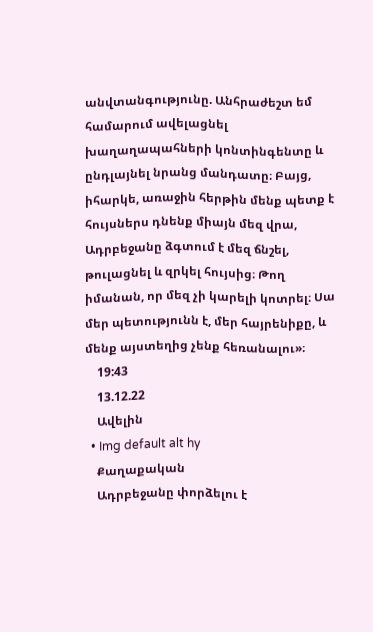անվտանգությունը. Անհրաժեշտ եմ համարում ավելացնել խաղաղապահների կոնտինգենտը և ընդլայնել նրանց մանդատը։ Բայց, իհարկե, առաջին հերթին մենք պետք է հույսներս դնենք միայն մեզ վրա, Ադրբեջանը ձգտում է մեզ ճնշել, թուլացնել և զրկել հույսից։ Թող իմանան, որ մեզ չի կարելի կոտրել։ Սա մեր պետությունն է, մեր հայրենիքը, և մենք այստեղից չենք հեռանալու»։
    19:43
    13.12.22
    Ավելին
  • Img default alt hy
    Քաղաքական
    Ադրբեջանը փորձելու է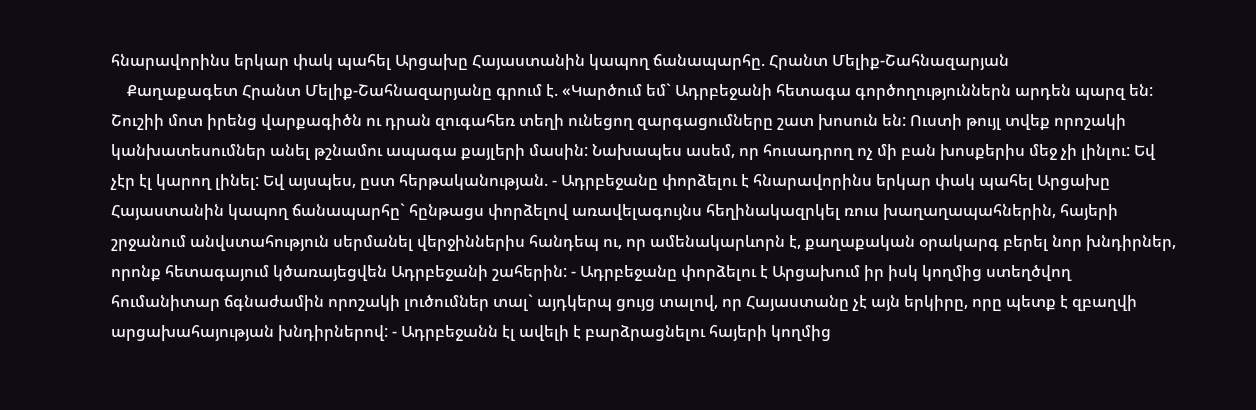հնարավորինս երկար փակ պահել Արցախը Հայաստանին կապող ճանապարհը. Հրանտ Մելիք-Շահնազարյան
    Քաղաքագետ Հրանտ Մելիք-Շահնազարյանը գրում է. «Կարծում եմ` Ադրբեջանի հետագա գործողություններն արդեն պարզ են: Շուշիի մոտ իրենց վարքագիծն ու դրան զուգահեռ տեղի ունեցող զարգացումները շատ խոսուն են: Ուստի թույլ տվեք որոշակի կանխատեսումներ անել թշնամու ապագա քայլերի մասին: Նախապես ասեմ, որ հուսադրող ոչ մի բան խոսքերիս մեջ չի լինլու: Եվ չէր էլ կարող լինել: Եվ այսպես, ըստ հերթականության. - Ադրբեջանը փորձելու է հնարավորինս երկար փակ պահել Արցախը Հայաստանին կապող ճանապարհը` հընթացս փորձելով առավելագույնս հեղինակազրկել ռուս խաղաղապահներին, հայերի շրջանում անվստահություն սերմանել վերջիններիս հանդեպ ու, որ ամենակարևորն է, քաղաքական օրակարգ բերել նոր խնդիրներ, որոնք հետագայում կծառայեցվեն Ադրբեջանի շահերին: - Ադրբեջանը փորձելու է Արցախում իր իսկ կողմից ստեղծվող հումանիտար ճգնաժամին որոշակի լուծումներ տալ` այդկերպ ցույց տալով, որ Հայաստանը չէ այն երկիրը, որը պետք է զբաղվի արցախահայության խնդիրներով: - Ադրբեջանն էլ ավելի է բարձրացնելու հայերի կողմից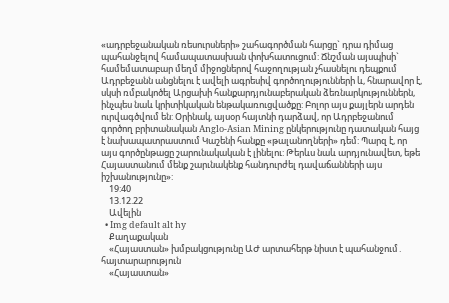«ադրբեջանական ռեսուրսների» շահագործման հարցը` դրա դիմաց պահանջելով համապատասխան փոխհատուցում: Ճնշման այսպիսի` համեմատաբար մեղմ միջոցներով հաջողության չհասնելու դեպքում Ադրբեջանն անցնելու է ավելի ագրեսիվ գործողությունների և, հնարավոր է, սկսի ռմբակոծել Արցախի հանքարդյունաբերական ձեռնարկություններն, ինչպես նաև կրիտիկական ենթակառուցվածքը: Բոլոր այս քայլերն արդեն ուրվագծվում են: Օրինակ, այսօր հայտնի դարձավ, որ Ադրբեջանում գործող բրիտանական Anglo-Asian Mining ընկերությունը դատական հայց է նախապատրաստում Կաշենի հանքը «թալանողների» դեմ: Պարզ է, որ այս գործընթացը շարունակական է լինելու: Թերևս նաև արդյունավետ, եթե Հայաստանում մենք շարւնակենք հանդուրժել դավաճանների այս իշխանությունը»:
    19:40
    13.12.22
    Ավելին
  • Img default alt hy
    Քաղաքական
    «Հայաստան» խմբակցությունը ԱԺ արտահերթ նիստ է պահանջում․ հայտարարություն
    «Հայաստան»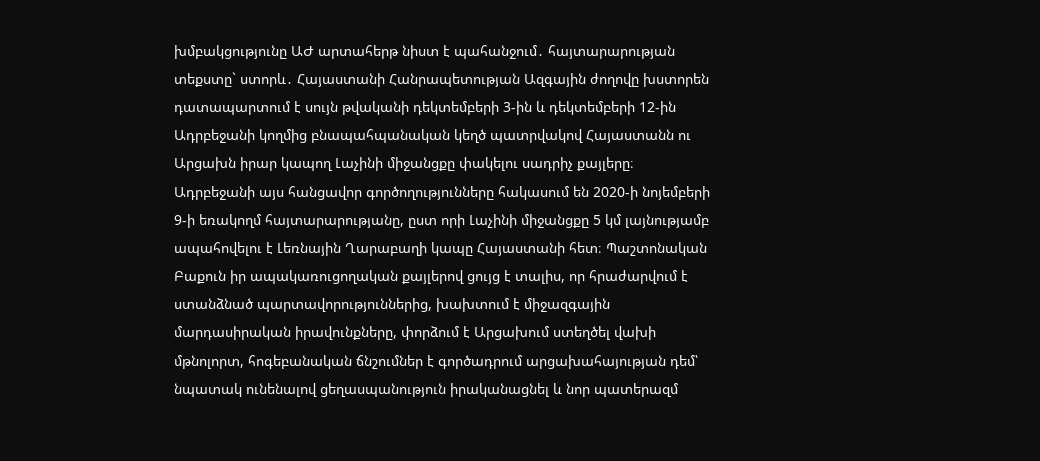խմբակցությունը ԱԺ արտահերթ նիստ է պահանջում․ հայտարարության տեքստը` ստորև․ Հայաստանի Հանրապետության Ազգային ժողովը խստորեն դատապարտում է սույն թվականի դեկտեմբերի 3-ին և դեկտեմբերի 12-ին Ադրբեջանի կողմից բնապահպանական կեղծ պատրվակով Հայաստանն ու Արցախն իրար կապող Լաչինի միջանցքը փակելու սադրիչ քայլերը։ Ադրբեջանի այս հանցավոր գործողությունները հակասում են 2020-ի նոյեմբերի 9-ի եռակողմ հայտարարությանը, ըստ որի Լաչինի միջանցքը 5 կմ լայնությամբ ապահովելու է Լեռնային Ղարաբաղի կապը Հայաստանի հետ։ Պաշտոնական Բաքուն իր ապակառուցողական քայլերով ցույց է տալիս, որ հրաժարվում է ստանձնած պարտավորություններից, խախտում է միջազգային մարդասիրական իրավունքները, փորձում է Արցախում ստեղծել վախի մթնոլորտ, հոգեբանական ճնշումներ է գործադրում արցախահայության դեմ՝ նպատակ ունենալով ցեղասպանություն իրականացնել և նոր պատերազմ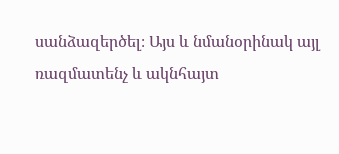սանձազերծել։ Այս և նմանօրինակ այլ ռազմատենչ և ակնհայտ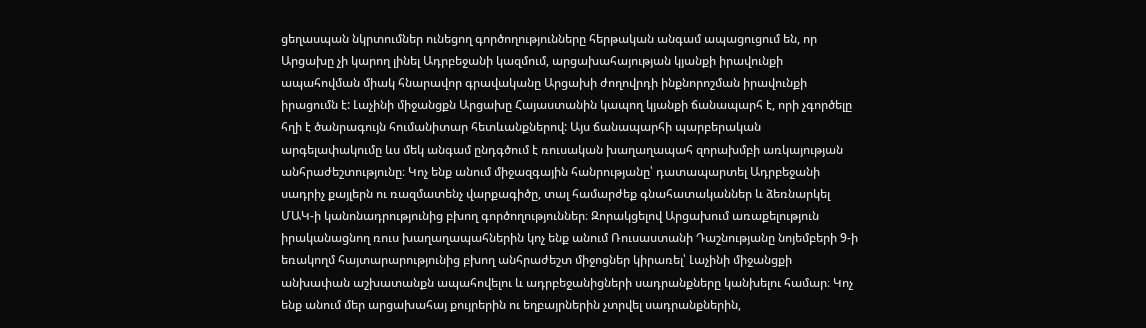ցեղասպան նկրտումներ ունեցող գործողությունները հերթական անգամ ապացուցում են, որ Արցախը չի կարող լինել Ադրբեջանի կազմում, արցախահայության կյանքի իրավունքի ապահովման միակ հնարավոր գրավականը Արցախի ժողովրդի ինքնորոշման իրավունքի իրացումն է: Լաչինի միջանցքն Արցախը Հայաստանին կապող կյանքի ճանապարհ է, որի չգործելը հղի է ծանրագույն հումանիտար հետևանքներով: Այս ճանապարհի պարբերական արգելափակումը ևս մեկ անգամ ընդգծում է ռուսական խաղաղապահ զորախմբի առկայության անհրաժեշտությունը։ Կոչ ենք անում միջազգային հանրությանը՝ դատապարտել Ադրբեջանի սադրիչ քայլերն ու ռազմատենչ վարքագիծը, տալ համարժեք գնահատականներ և ձեռնարկել ՄԱԿ-ի կանոնադրությունից բխող գործողություններ։ Զորակցելով Արցախում առաքելություն իրականացնող ռուս խաղաղապահներին կոչ ենք անում Ռուսաստանի Դաշնությանը նոյեմբերի 9-ի եռակողմ հայտարարությունից բխող անհրաժեշտ միջոցներ կիրառել՝ Լաչինի միջանցքի անխափան աշխատանքն ապահովելու և ադրբեջանիցների սադրանքները կանխելու համար։ Կոչ ենք անում մեր արցախահայ քույրերին ու եղբայրներին չտրվել սադրանքներին,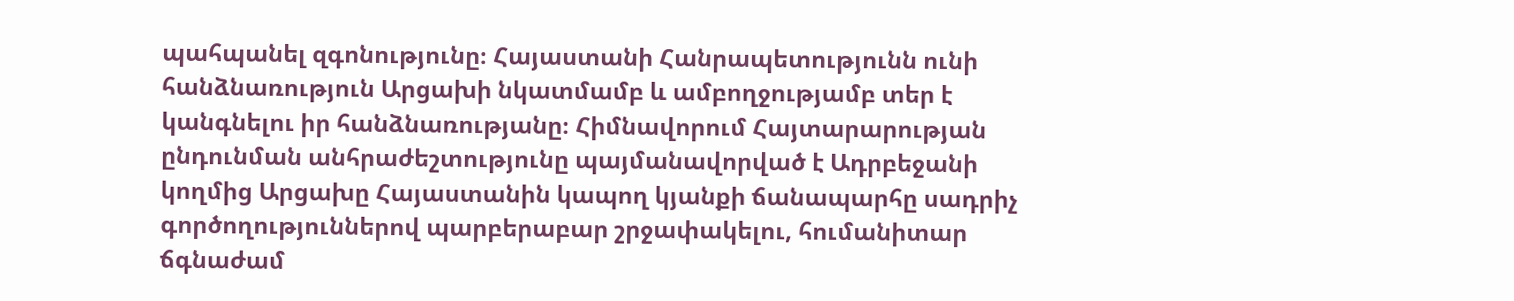պահպանել զգոնությունը։ Հայաստանի Հանրապետությունն ունի հանձնառություն Արցախի նկատմամբ և ամբողջությամբ տեր է կանգնելու իր հանձնառությանը։ Հիմնավորում Հայտարարության ընդունման անհրաժեշտությունը պայմանավորված է Ադրբեջանի կողմից Արցախը Հայաստանին կապող կյանքի ճանապարհը սադրիչ գործողություններով պարբերաբար շրջափակելու, հումանիտար ճգնաժամ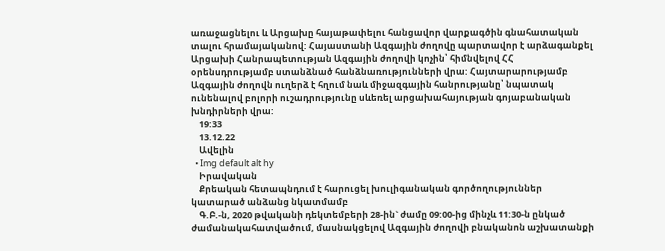առաջացնելու և Արցախը հայաթափելու հանցավոր վարքագծին գնահատական տալու հրամայականով: Հայաստանի Ազգային ժողովը պարտավոր է արձագանքել Արցախի Հանրապետության Ազգային ժողովի կոչին՝ հիմնվելով ՀՀ օրենսդրությամբ ստանձնած հանձնառությունների վրա: Հայտարարությամբ Ազգային ժողովն ուղերձ է հղում նաև միջազգային հանրությանը՝ նպատակ ունենալով բոլորի ուշադրությունը սևեռել արցախահայության գոյաբանական խնդիրների վրա:
    19:33
    13.12.22
    Ավելին
  • Img default alt hy
    Իրավական
    Քրեական հետապնդում է հարուցել խուլիգանական գործողություններ կատարած անձանց նկատմամբ
    Գ.Բ.-ն, 2020 թվականի դեկտեմբերի 28-ին` ժամը 09:00-ից մինչև 11:30-ն ընկած ժամանակահատվածում, մասնակցելով Ազգային ժողովի բնականոն աշխատանքի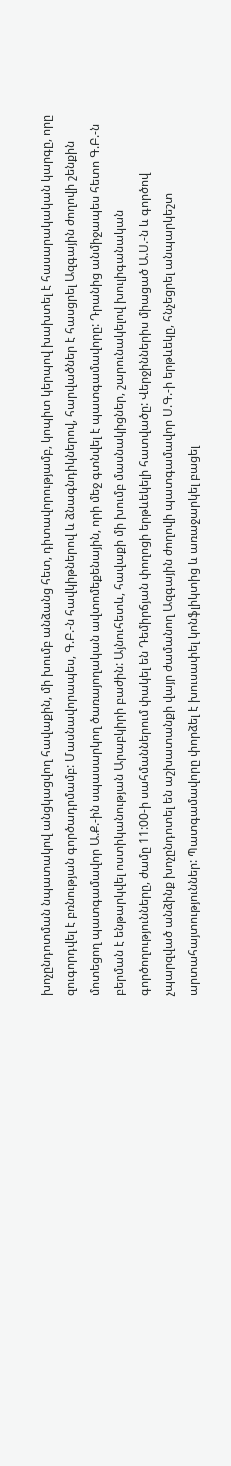խոչընդոտման նպատակով անցկացվող հավաքին, մի խումբ անձանց հետ, դիտավորությամբ, կոպիտ կերպով խախտել է հասարակական կարգը, որը զուգորդվել է բռնության գործադրմամբ: Մասնավորապես, Գ.Բ.-ն հավկիթներով և ձնագնդիկներով, հարվածներ է հասցրել Ազգային ժողովի շենքին մոտեցող պատգամավոր Ա.Ք.-ին սպասարկող ծառայողական ավտոմեքենային, որի մեջ գտնվել է պատգամավորը: Դրանից անմիջապես հետո Գ.Բ.-ն բերման է ենթարկվել ոստիկանության Արաբկիրի բաժին: Այնուհետև, հավաքի մի խումբ մասնակիցներ, շարունակելով խուլիգանական գործողությունները, ժամը 11:00-ի սահմաններում փակել են Դեմիրճյան փողոցի երթևեկելի հատվածը: Վերջիններիս միացած Ա.Ս.-ն և գործով չպարզված անձինք խոչընդոտել են աշխատանքի վայր ժամանող Ազգային ժողովի պատգամավոր Ս.Գ.-ի երթևեկը, հնչեցրել անպարկեշտ արտահայտություններ: Պատգամավորը փորձել է խուսափել կոնֆլիկտից և առաջարկել բացել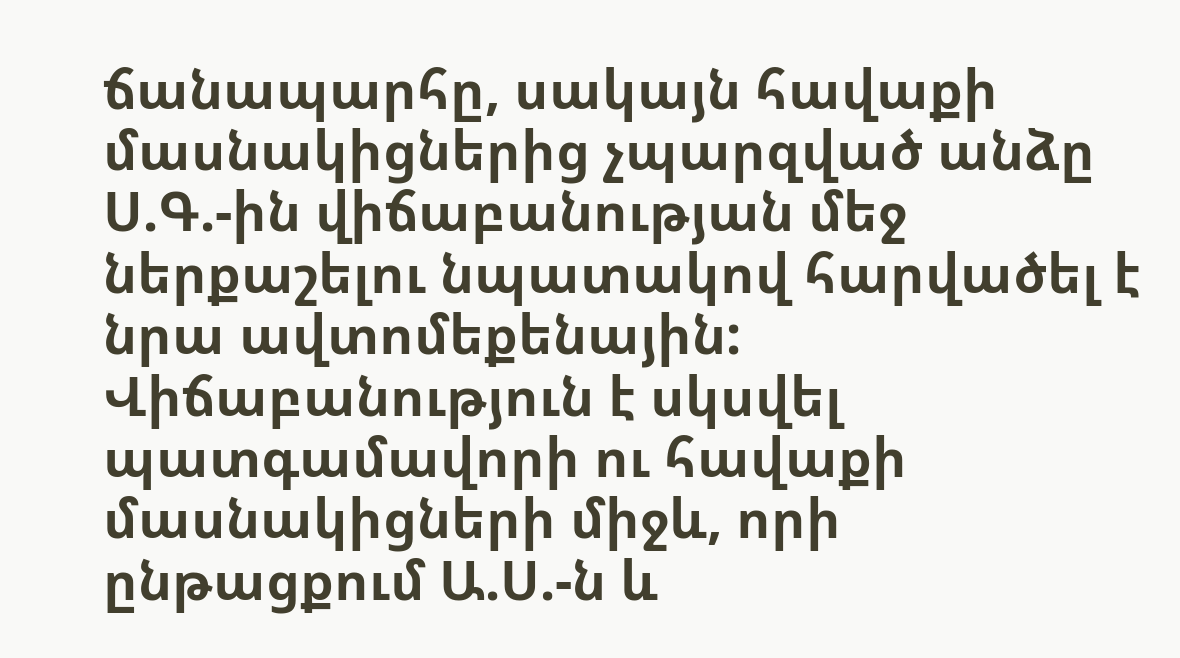ճանապարհը, սակայն հավաքի մասնակիցներից չպարզված անձը Ս.Գ.-ին վիճաբանության մեջ ներքաշելու նպատակով հարվածել է նրա ավտոմեքենային: Վիճաբանություն է սկսվել պատգամավորի ու հավաքի մասնակիցների միջև, որի ընթացքում Ա.Ս.-ն և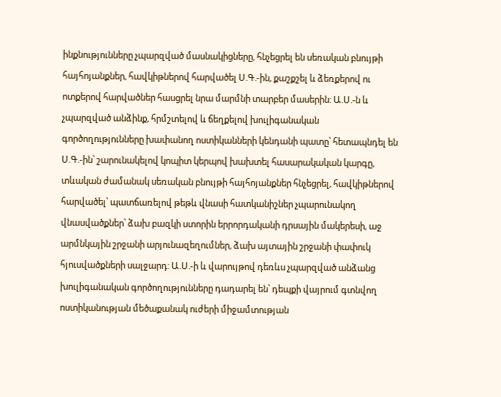ինքնությունները չպարզված մասնակիցները, հնչեցրել են սեռական բնույթի հայհոյանքներ, հավկիթներով հարվածել Ս.Գ.-ին, քաշքշել և ձեռքերով ու ոտքերով հարվածներ հասցրել նրա մարմնի տարբեր մասերին: Ա.Ս.-ն և չպարզված անձինք, հրմշտելով և ճեղքելով խուլիգանական գործողությունները խափանող ոստիկանների կենդանի պատը՝ հետապնդել են Ս.Գ.-ին՝ շարունակելով կոպիտ կերպով խախտել հասարակական կարգը, տևական ժամանակ սեռական բնույթի հայհոյանքներ հնչեցրել, հավկիթներով հարվածել՝ պատճառելով թեթև վնասի հատկանիշներ չպարունակող վնասվածքներ՝ ձախ բազկի ստորին երրորդականի դրսային մակերեսի, աջ արմնկային շրջանի արյունազեղումներ, ձախ այտային շրջանի փափուկ հյուսվածքների սալջարդ: Ա.Ս.-ի և վարույթով դեռևս չպարզված անձանց խուլիգանական գործողությունները դադարել են՝ դեպքի վայրում գտնվող ոստիկանության մեծաքանակ ուժերի միջամտության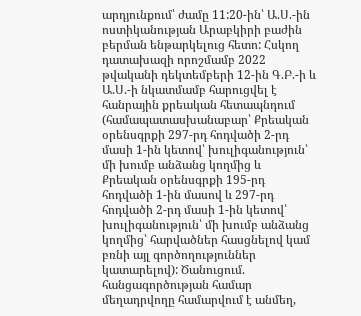արդյունքում՝ ժամը 11:20-ին՝ Ա.Ս.-ին ոստիկանության Արաբկիրի բաժին բերման ենթարկելուց հետո: Հսկող դատախազի որոշմամբ 2022 թվականի դեկտեմբերի 12-ին Գ.Բ.-ի և Ա.Ս.-ի նկատմամբ հարուցվել է հանրային քրեական հետապնդում (համապատասխանաբար՝ Քրեական օրենսգրքի 297-րդ հոդվածի 2-րդ մասի 1-ին կետով՝ խուլիգանություն՝ մի խումբ անձանց կողմից և Քրեական օրենսգրքի 195-րդ հոդվածի 1-ին մասով և 297-րդ հոդվածի 2-րդ մասի 1-ին կետով՝ խուլիգանություն՝ մի խումբ անձանց կողմից՝ հարվածներ հասցնելով կամ բռնի այլ գործողություններ կատարելով): Ծանուցում. հանցագործության համար մեղադրվողը համարվում է անմեղ,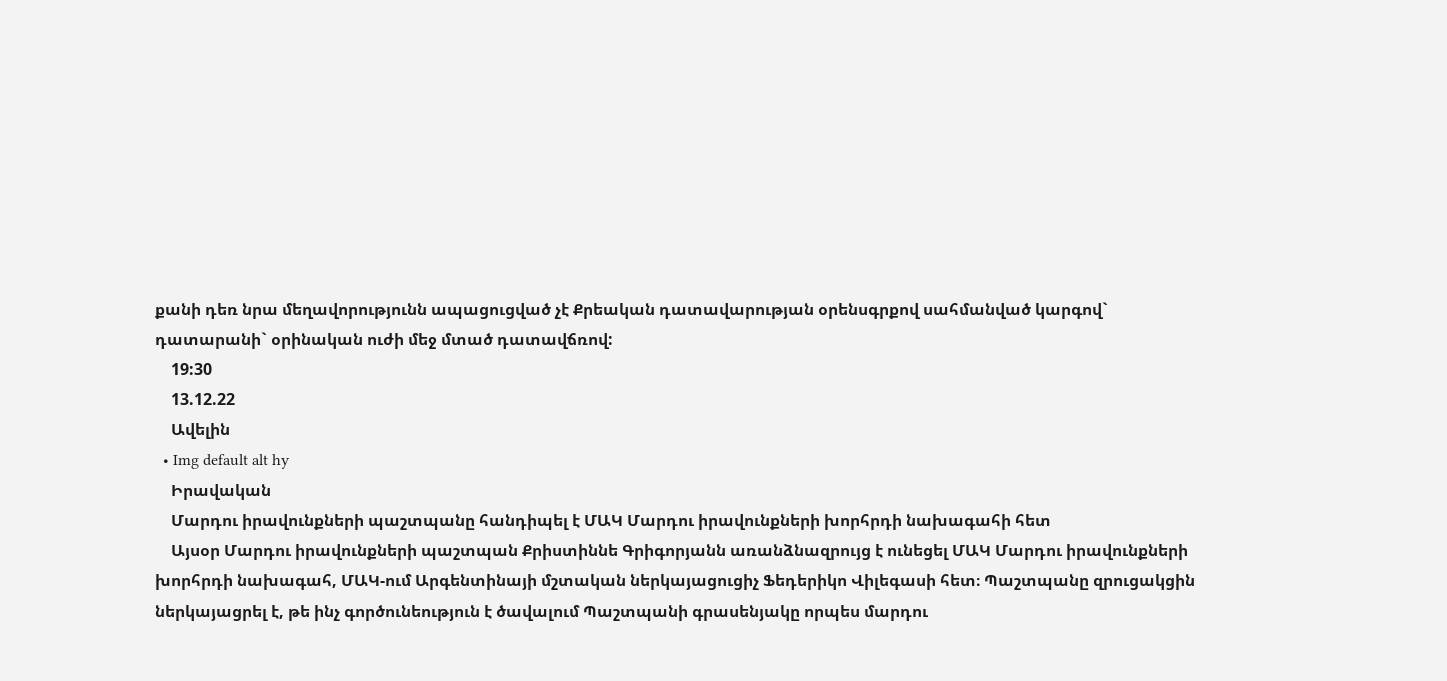քանի դեռ նրա մեղավորությունն ապացուցված չէ Քրեական դատավարության օրենսգրքով սահմանված կարգով` դատարանի` օրինական ուժի մեջ մտած դատավճռով:
    19:30
    13.12.22
    Ավելին
  • Img default alt hy
    Իրավական
    Մարդու իրավունքների պաշտպանը հանդիպել է ՄԱԿ Մարդու իրավունքների խորհրդի նախագահի հետ
    Այսօր Մարդու իրավունքների պաշտպան Քրիստիննե Գրիգորյանն առանձնազրույց է ունեցել ՄԱԿ Մարդու իրավունքների խորհրդի նախագահ, ՄԱԿ-ում Արգենտինայի մշտական ներկայացուցիչ Ֆեդերիկո Վիլեգասի հետ։ Պաշտպանը զրուցակցին ներկայացրել է, թե ինչ գործունեություն է ծավալում Պաշտպանի գրասենյակը որպես մարդու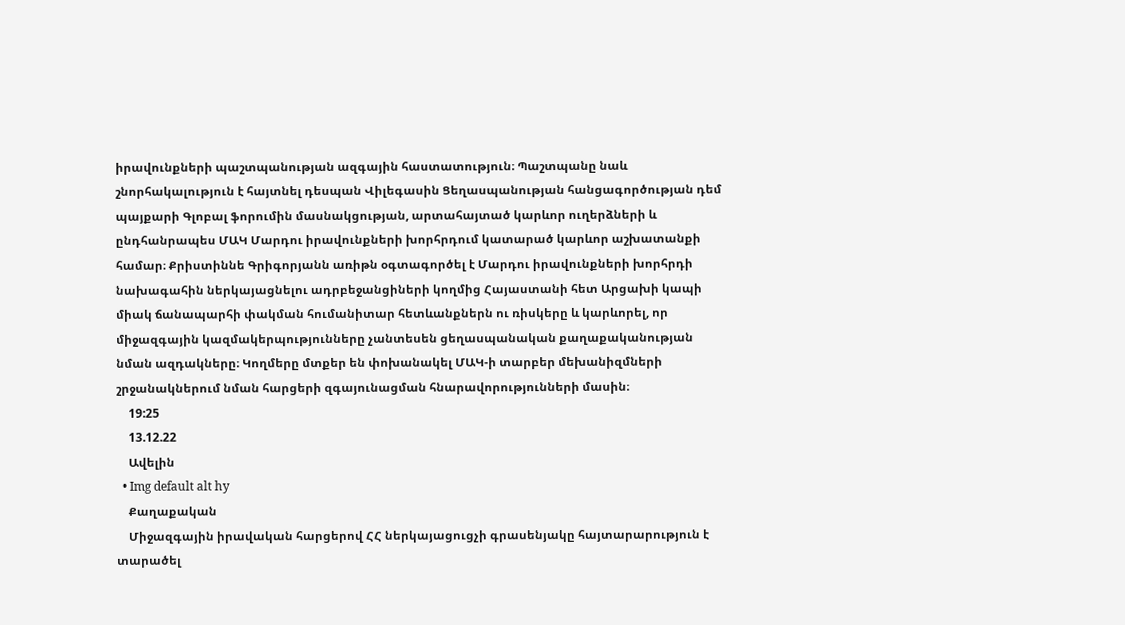իրավունքների պաշտպանության ազգային հաստատություն։ Պաշտպանը նաև շնորհակալություն է հայտնել դեսպան Վիլեգասին Ցեղասպանության հանցագործության դեմ պայքարի Գլոբալ ֆորումին մասնակցության, արտահայտած կարևոր ուղերձների և ընդհանրապես ՄԱԿ Մարդու իրավունքների խորհրդում կատարած կարևոր աշխատանքի համար։ Քրիստիննե Գրիգորյանն առիթն օգտագործել է Մարդու իրավունքների խորհրդի նախագահին ներկայացնելու ադրբեջանցիների կողմից Հայաստանի հետ Արցախի կապի միակ ճանապարհի փակման հումանիտար հետևանքներն ու ռիսկերը և կարևորել, որ միջազգային կազմակերպությունները չանտեսեն ցեղասպանական քաղաքականության նման ազդակները։ Կողմերը մտքեր են փոխանակել ՄԱԿ-ի տարբեր մեխանիզմների շրջանակներում նման հարցերի զգայունացման հնարավորությունների մասին։
    19:25
    13.12.22
    Ավելին
  • Img default alt hy
    Քաղաքական
    Միջազգային իրավական հարցերով ՀՀ ներկայացուցչի գրասենյակը հայտարարություն է տարածել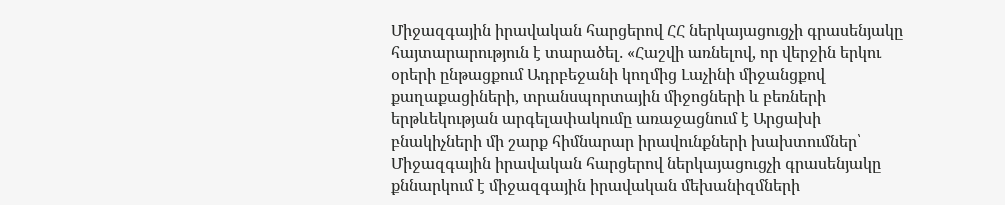Միջազգային իրավական հարցերով ՀՀ ներկայացուցչի գրասենյակը հայտարարություն է տարածել․ «Հաշվի առնելով, որ վերջին երկու օրերի ընթացքում Ադրբեջանի կողմից Լաչինի միջանցքով քաղաքացիների, տրանսպորտային միջոցների և բեռների երթևեկության արգելափակումը առաջացնում է Արցախի բնակիչների մի շարք հիմնարար իրավունքների խախտումներ՝ Միջազգային իրավական հարցերով ներկայացուցչի գրասենյակը քննարկում է միջազգային իրավական մեխանիզմների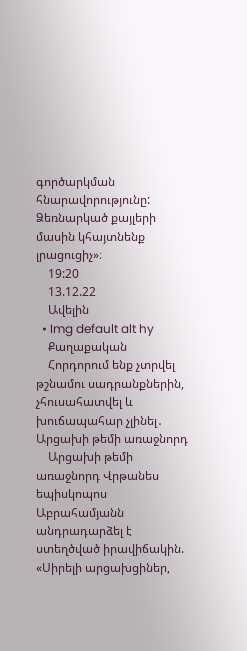գործարկման հնարավորությունը: Ձեռնարկած քայլերի մասին կհայտնենք լրացուցիչ»։
    19:20
    13.12.22
    Ավելին
  • Img default alt hy
    Քաղաքական
    Հորդորում ենք չտրվել թշնամու սադրանքներին, չհուսահատվել և խուճապահար չլինել․ Արցախի թեմի առաջնորդ
    Արցախի թեմի առաջնորդ Վրթանես եպիսկոպոս Աբրահամյանն անդրադարձել է ստեղծված իրավիճակին. «Սիրելի արցախցիներ,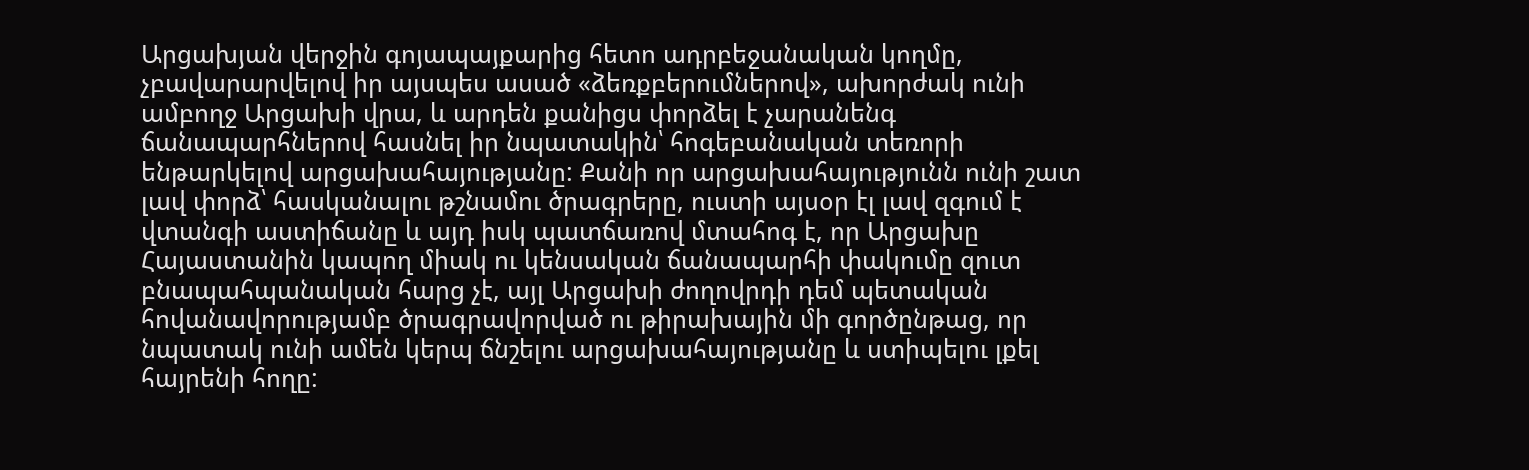Արցախյան վերջին գոյապայքարից հետո ադրբեջանական կողմը, չբավարարվելով իր այսպես ասած «ձեռքբերումներով», ախորժակ ունի ամբողջ Արցախի վրա, և արդեն քանիցս փորձել է չարանենգ ճանապարհներով հասնել իր նպատակին՝ հոգեբանական տեռորի ենթարկելով արցախահայությանը: Քանի որ արցախահայությունն ունի շատ լավ փորձ՝ հասկանալու թշնամու ծրագրերը, ուստի այսօր էլ լավ զգում է վտանգի աստիճանը և այդ իսկ պատճառով մտահոգ է, որ Արցախը Հայաստանին կապող միակ ու կենսական ճանապարհի փակումը զուտ բնապահպանական հարց չէ, այլ Արցախի ժողովրդի դեմ պետական հովանավորությամբ ծրագրավորված ու թիրախային մի գործընթաց, որ նպատակ ունի ամեն կերպ ճնշելու արցախահայությանը և ստիպելու լքել հայրենի հողը: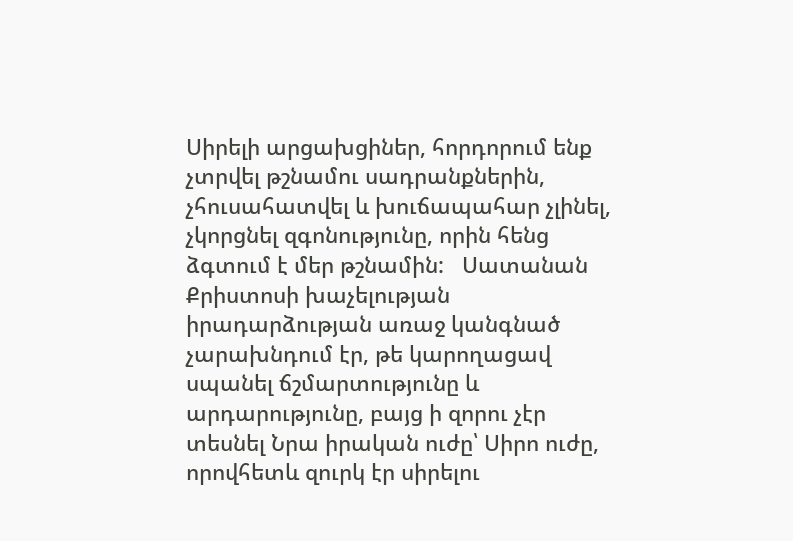Սիրելի արցախցիներ, հորդորում ենք չտրվել թշնամու սադրանքներին, չհուսահատվել և խուճապահար չլինել, չկորցնել զգոնությունը, որին հենց ձգտում է մեր թշնամին:   Սատանան Քրիստոսի խաչելության իրադարձության առաջ կանգնած չարախնդում էր, թե կարողացավ սպանել ճշմարտությունը և արդարությունը, բայց ի զորու չէր տեսնել Նրա իրական ուժը՝ Սիրո ուժը, որովհետև զուրկ էր սիրելու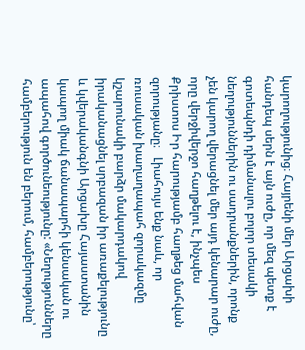կարողությունից։ Հայրենի մեր Արցախի հանդեպ սերն է այն ուժը, որ մեզ պետք է գոտեպնդի դիմանալու բոլոր տեսակի նեղություններին ու սադրանքներին, որոնք չեն կարող վերացնել մեր այդ կենարար ուժը, որը վերջիվերջո հաղթելու է, ինչպես Քրիստոս Իր հարությամբ հաղթեց մահվան զորությանը։   Լիահույս ենք նաև, որ ռուսական խաղաղապահ զորակազմը կշարունակի բարձր մակարդակով իրականացնել սրբազան իր առաքելությունը և կվերականգնի Արցախը Հայաստանին կապող միակ ճանապարհի կենսական ու ապահով գործունեությունը: «Նեղությունները համբերություն են բերում, համբերությունը՝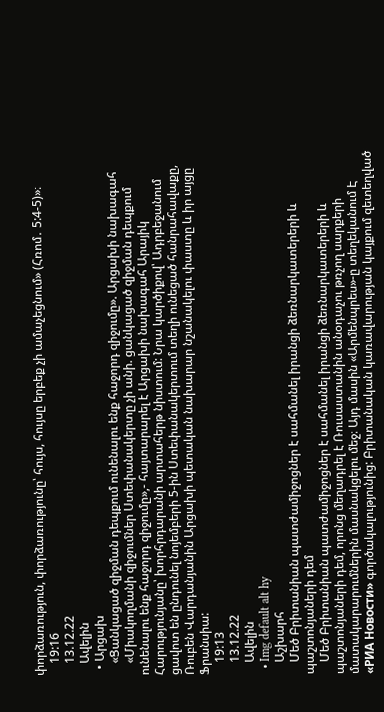փորձառություն, փորձառությունը՝ հույս, հույսը երբեք չի ամաչեցնում» (Հռոմ․ 5:4-5)»։
    19:16
    13.12.22
    Ավելին
  • Արցախ
    «Ցանկացած զիջման դեպքում ունենալու ենք հաջորդ զիջումը». Արցախի նախագահ
    «Միակողմանի զիջումներ Ստեփանակերտը չի անի. ցանկացած զիջման դեպքում ունենալու ենք հաջորդ զիջումը»,- հայտարարել է Արցախի նախագահ Արայիկ Հարությունյանը՝ խորհրդարանի արտահերթ նիստում: Նրա կարծիքով՝ Ադրբեջանում ցավոտ են ընդունել նոյեմբերի 5-ին Ստեփանակերտում տեղի ունեցած հանրահավաքը, Ռուբեն Վարդանյանին Արցախի պետական նախարար նշանակելու փաստը և իր այցը Ֆրանսիա:
    19:13
    13.12.22
    Ավելին
  • Img default alt hy
    Աշխարհ
    Մեծ Բրիտանիան պատժամիջոցներ է սահմանել իրանցի ձեռնարկատերերի և պաշտոնյաների դեմ
    Մեծ Բրիտանիան պատժամիջոցներ է սահմանել իրանցի ձեռնարկատերերի և պաշտոնյաների դեմ, որոնց մեղադրել է Ռուսաստանին անօդաչու թռչող սարքերի մատակարարումներին մասնակցելու մեջ։ Այդ մասին «Արմենպրես»-ը տեղեկանում Է «РИА Новости» գործակալությունից: Բրիտանական կառավարության կայքում զետեղված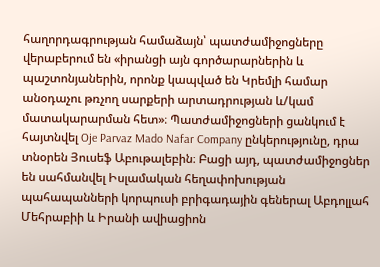հաղորդագրության համաձայն՝ պատժամիջոցները վերաբերում են «իրանցի այն գործարարներին և պաշտոնյաներին, որոնք կապված են Կրեմլի համար անօդաչու թռչող սարքերի արտադրության և/կամ մատակարարման հետ»։ Պատժամիջոցների ցանկում է հայտնվել Oje Parvaz Mado Nafar Company ընկերությունը, դրա տնօրեն Յուսեֆ Աբութալեբին։ Բացի այդ, պատժամիջոցներ են սահմանվել Իսլամական հեղափոխության պահապանների կորպուսի բրիգադային գեներալ Աբդոլլահ Մեհրաբիի և Իրանի ավիացիոն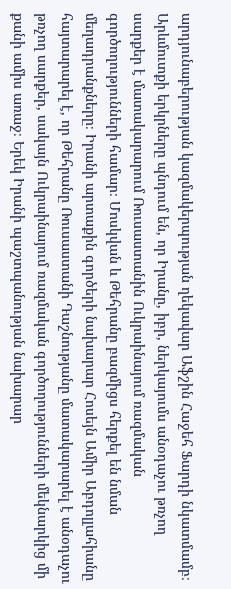արդյունաբերության կազմակերպության ղեկավար Աֆշին Հաջեհ Ֆարդի նկատմամբ։ Արևմուտքի երկրները պնդում են, որ Իրանը, իբր, ներկայումս անօդաչու թռչող սարքեր է մատակարարում Ռուսաստանին Ուկրաինայում ռազմական գործողությունների համար։ Մոսկվան և Թեհրանը բազմիցս հերքել են նման մեղադրանքները։ Իրանի արտաքին գործերի նախարար Հոսեյն Ամիր Աբդոլլահիանը հայտարարել է, որ Թեհրանը Ռուսաստանի Դաշնությանը մատակարարել է անօդաչու թռչող սարքեր, սակայն Ուկրաինայում ռազմական գործողությունների մեկնարկից մի քանի ամիս առաջ։ Երեկ Իրանի պաշտպանության նախարար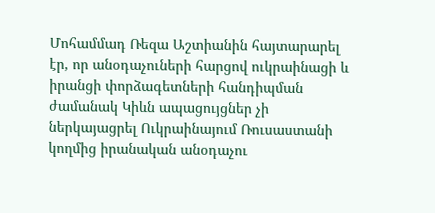Մոհամմադ Ռեզա Աշտիանին հայտարարել էր, որ անօդաչուների հարցով ուկրաինացի և իրանցի փորձագետների հանդիպման ժամանակ Կիևն ապացույցներ չի ներկայացրել Ուկրաինայում Ռուսաստանի կողմից իրանական անօդաչու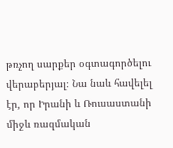թռչող սարքեր օգտագործելու վերաբերյալ։ Նա նաև հավելել էր, որ Իրանի և Ռուսաստանի միջև ռազմական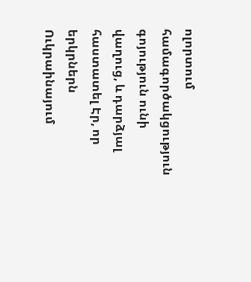ոլորտում համագործակցություն գոյություն ունի վաղուց, և դարձյալ հաստատել Էր, որ երկրներն Ուկրաինայում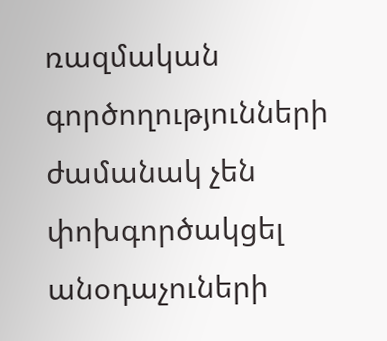ռազմական գործողությունների ժամանակ չեն փոխգործակցել անօդաչուների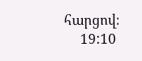հարցով։
    19:10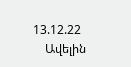13.12.22
    Ավելին